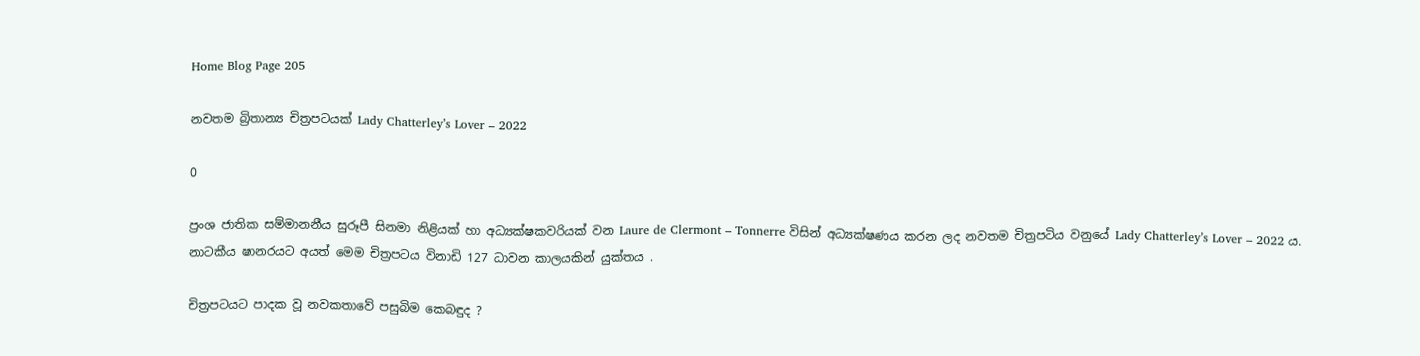Home Blog Page 205

නවතම බ්‍රිතාන්‍ය චිත්‍රපටයක් Lady Chatterley’s Lover – 2022

0

ප්‍රංශ ජාතික සම්මානනීය සුරූපී සිනමා නිළියක් හා අධ්‍යක්ෂකවරියක් වන Laure de Clermont – Tonnerre විසින් අධ්‍යක්ෂණය කරන ලද නවතම චිත්‍රපටිය වනුයේ Lady Chatterley’s Lover – 2022 ය. නාටකීය ෂානරයට අයත් මෙම චිත්‍රපටය විනාඩි 127 ධාවන කාලයකින් යුක්තය .

චිත්‍රපටයට පාදක වූ නවකතාවේ පසුබිම කෙබඳුද ?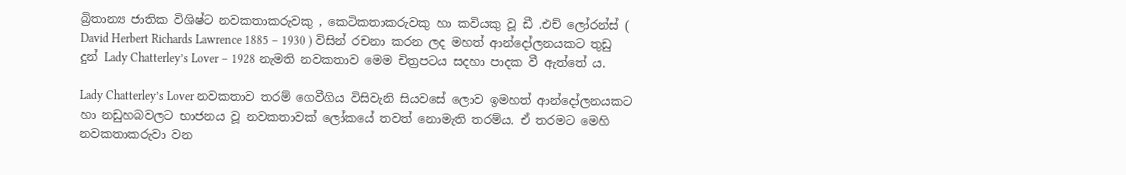බ්‍රිතාන්‍ය ජාතික විශිෂ්ට නවකතාකරුවකු , කෙටිකතාකරුවකු හා කවියකු වූ ඩී .එච් ලෝරන්ස් ( David Herbert Richards Lawrence 1885 – 1930 ) විසින් රචනා කරන ලද මහත් ආන්දෝලනයකට තුඩු දුන් Lady Chatterley’s Lover – 1928 නැමති නවකතාව මෙම චිත්‍රපටය සදහා පාදක වී ඇත්තේ ය.

Lady Chatterley’s Lover නවකතාව තරම් ගෙවීගිය විසිවැනි සියවසේ ලොව ඉමහත් ආන්දෝලනයකට හා නඩුහබවලට භාජනය වූ නවකතාවක් ලෝකයේ තවත් නොමැති තරම්ය. ඒ තරමට මෙහි නවකතාකරුවා වන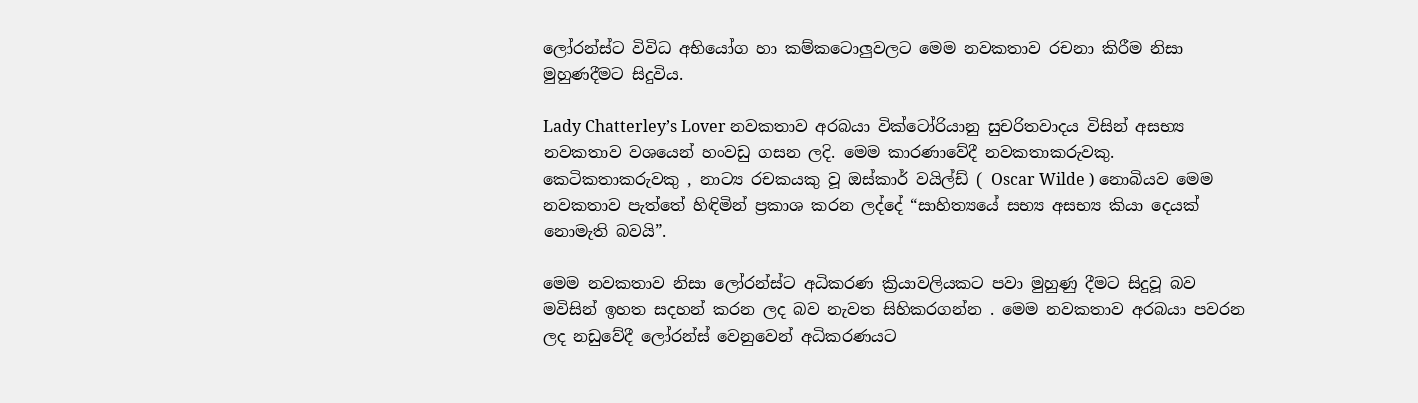ලෝරන්ස්ට විවිධ අභියෝග හා කම්කටොලුවලට මෙම නවකතාව රචනා කිරීම නිසා මුහුණදීමට සිදුවිය.

Lady Chatterley’s Lover නවකතාව අරබයා වික්ටෝරියානු සුචරිතවාදය විසින් අසභ්‍ය නවකතාව වශයෙන් හංවඩු ගසන ලදි. මෙම කාරණාවේදී නවකතාකරුවකු. කෙටිකතාකරුවකු , නාට්‍ය රචකයකු වූ ඔස්කාර් වයිල්ඩ් ( Oscar Wilde ) නොබියව මෙම නවකතාව පැත්තේ හිඳිමින් ප්‍රකාශ කරන ලද්දේ “සාහිත්‍යයේ සභ්‍ය අසභ්‍ය කියා දෙයක් නොමැති බවයි”.

මෙම නවකතාව නිසා ලෝරන්ස්ට අධිකරණ ක්‍රියාවලියකට පවා මුහුණු දීමට සිදුවූ බව මවිසින් ඉහත සදහන් කරන ලද බව නැවත සිහිකරගන්න . මෙම නවකතාව අරබයා පවරන ලද නඩුවේදී ලෝරන්ස් වෙනුවෙන් අධිකරණයට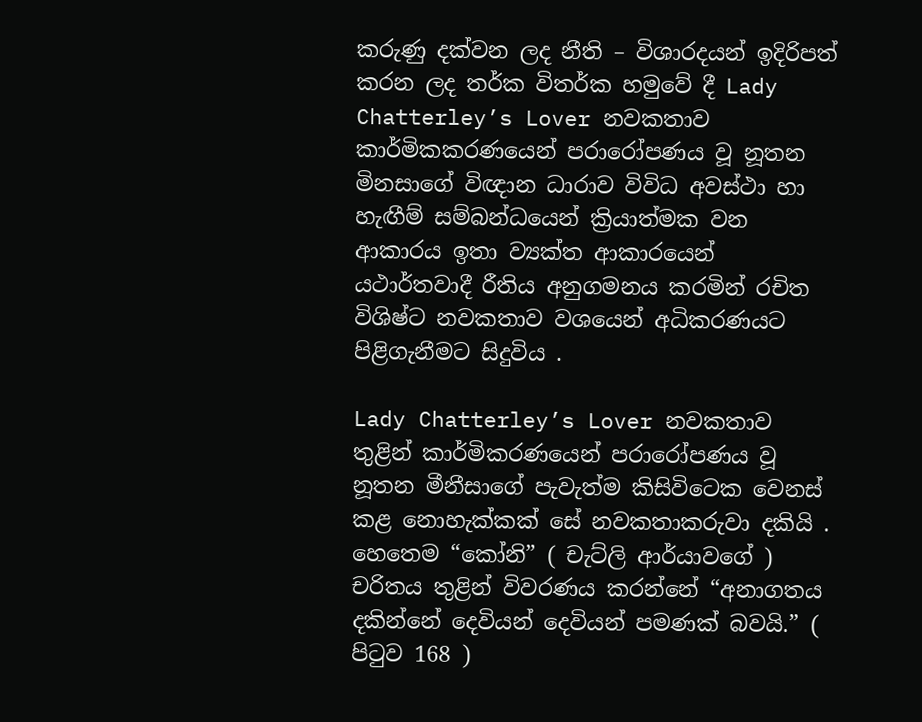කරුණු දක්වන ලද නීති – විශාරදයන් ඉදිරිපත් කරන ලද තර්ක විතර්ක හමුවේ දී Lady Chatterley’s Lover නවකතාව කාර්මිකකරණයෙන් පරාරෝපණය වූ නූතන මිනසාගේ විඥාන ධාරාව විවිධ අවස්ථා හා හැඟීම් සම්බන්ධයෙන් ක්‍රියාත්මක වන ආකාරය ඉතා ව්‍යක්ත ආකාරයෙන් යථාර්තවාදී රීතිය අනුගමනය කරමින් රචිත විශිෂ්ට නවකතාව වශයෙන් අධිකරණයට පිළිගැනීමට සිදුවිය .

Lady Chatterley’s Lover නවකතාව තුළින් කාර්මිකරණයෙන් පරාරෝපණය වූ නූතන මීනීසාගේ පැවැත්ම කිසිවිටෙක වෙනස් කළ නොහැක්කක් සේ නවකතාකරුවා දකියි . හෙතෙම “කෝනි” ( චැට්ලි ආර්යාවගේ ) චරිතය තුළින් විවරණය කරන්නේ “අනාගතය දකින්නේ දෙවියන් දෙවියන් පමණක් බවයි.” ( පිටුව 168 )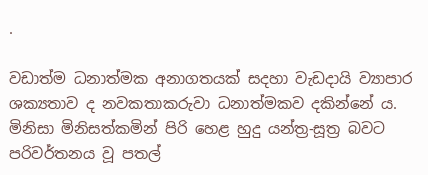.

වඩාත්ම ධනාත්මක අනාගතයක් සදහා වැඩදායි ව්‍යාපාර ශක්‍යතාව ද නවකතාකරුවා ධනාත්මකව දකින්නේ ය. මිනිසා මිනිසත්කමින් පිරි හෙළ හුදු යන්ත්‍ර-සූත්‍ර බවට පරිවර්තනය වූ පතල්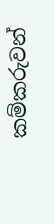කම්කරුවන්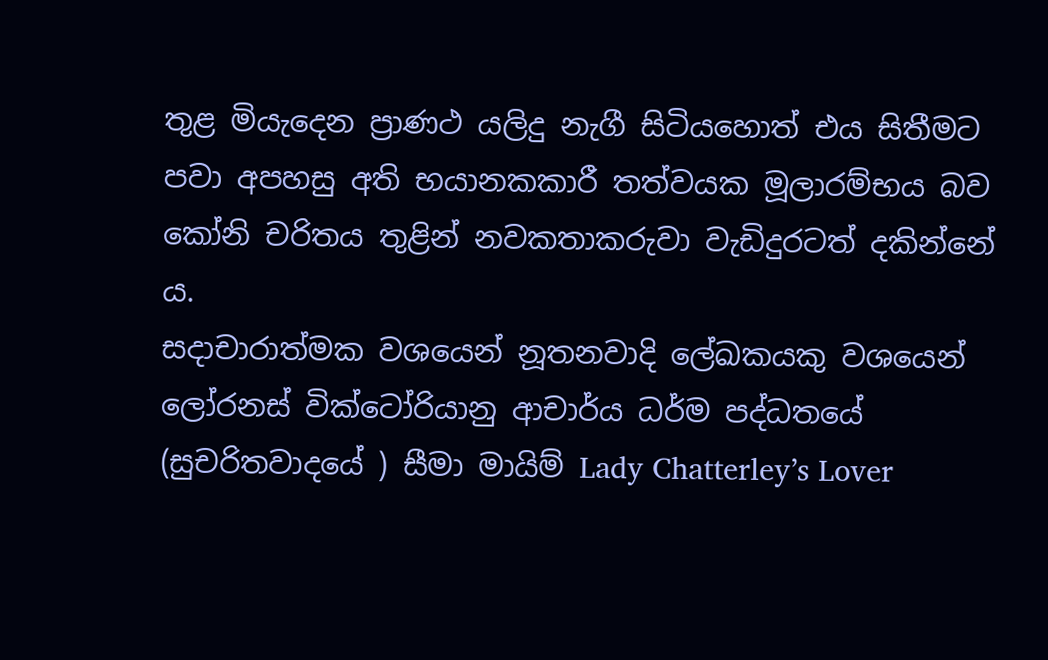තුළ මියැදෙන ප්‍රාණථ යලිදු නැගී සිටියහොත් එය සිතීමට පවා අපහසු අති භයානකකාරී තත්වයක මූලාරම්භය බව කෝනි චරිතය තුළින් නවකතාකරුවා වැඩිදුරටත් දකින්නේ ය.
සදාචාරාත්මක වශයෙන් නූතනවාදි ලේඛකයකු වශයෙන් ලෝරනස් වික්ටෝරියානු ආචාර්ය ධර්ම පද්ධතයේ (සුචරිතවාදයේ ) සීමා මායිම් Lady Chatterley’s Lover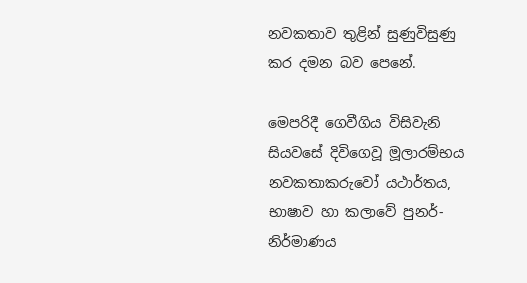නවකතාව තුළින් සුණුවිසුණු කර දමන බව පෙනේ.

මෙපරිදී ගෙවීගිය විසිවැනි සියවසේ දිවිගෙවූ මූලාරම්භය නවකතාකරුවෝ යථාර්තය, භාෂාව හා කලාවේ පුනර්-නිර්මාණය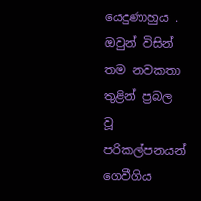යෙදුණාහුය . ඔවුන් විසින් තම නවකතා තුළින් ප්‍රබල වූ පරිකල්පනයන් ගෙවීගිය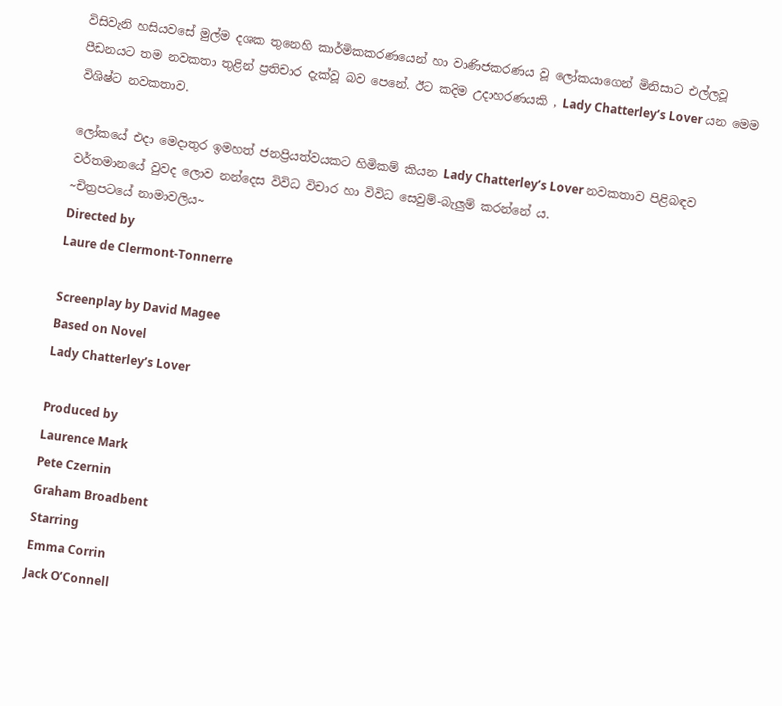විසිවැනි හසියවසේ මුල්ම දශක තුනෙහි කාර්මිකකරණයෙන් හා වාණිජකරණය වූ ලෝකයාගෙන් මිනිසාට එල්ලවූ පීඩනයට තම නවකතා තුළින් ප්‍රතිචාර දැක්වූ බව පෙනේ. ඊට කදිම උදාහරණයකි , Lady Chatterley’s Lover යන මෙම විශිෂ්ට නවකතාව.

ලෝකයේ එදා මෙදාතුර ඉමහත් ජනප්‍රියත්වයකට හිමිකම් කියන Lady Chatterley’s Lover නවකතාව පිළිබඳව වර්තමානයේ වුවද ලොව නන්දෙස විවිධ විචාර හා විවිධ සෙවුම්-බැලුම් කරන්නේ ය.
~චිත්‍රපටයේ නාමාවලිය~
Directed by
Laure de Clermont-Tonnerre

Screenplay by David Magee
Based on Novel
Lady Chatterley’s Lover

Produced by
Laurence Mark
Pete Czernin
Graham Broadbent
Starring
Emma Corrin
Jack O’Connell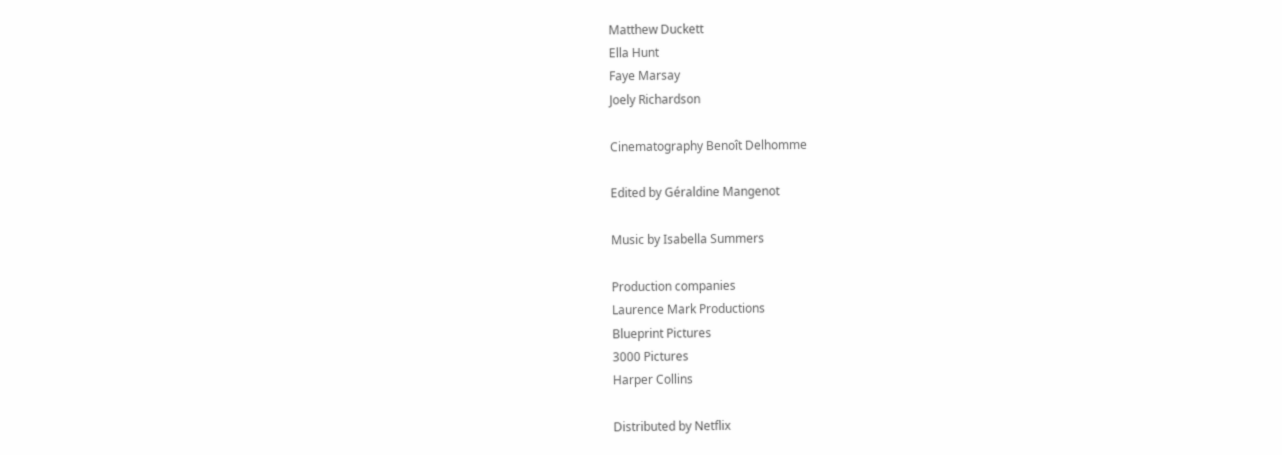Matthew Duckett
Ella Hunt
Faye Marsay
Joely Richardson

Cinematography Benoît Delhomme

Edited by Géraldine Mangenot

Music by Isabella Summers

Production companies
Laurence Mark Productions
Blueprint Pictures
3000 Pictures
Harper Collins

Distributed by Netflix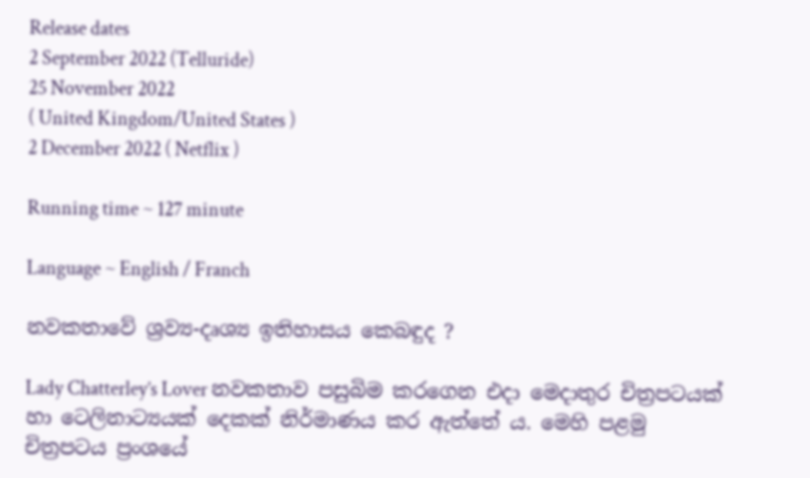Release dates
2 September 2022 (Telluride)
25 November 2022
( United Kingdom/United States )
2 December 2022 ( Netflix )

Running time ~ 127 minute

Language ~ English / Franch

නවකතාවේ ශ්‍රව්‍ය-දෘශ්‍ය ඉතිහාසය කෙබඳුද ?

Lady Chatterley’s Lover නවකතාව පසුබිම කරගෙන එදා මෙදාතුර චිත්‍රපටයක් හා ටෙලිනාට්‍යයක් දෙකක් නිර්මාණය කර ඇත්තේ ය. මෙහි පළමු චිත්‍රපටය ප්‍රංශයේ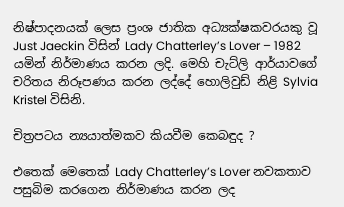නිෂ්පාදනයක් ලෙස ප්‍රංශ ජාතික අධ්‍යක්ෂකවරයකු වූ Just Jaeckin විසින් Lady Chatterley’s Lover – 1982 යමින් නිර්මාණය කරන ලදි. මෙහි චැට්ලි ආර්යාවගේ චරිතය නිරූපණය කරන ලද්දේ හොලිවුඩ් නිළි Sylvia Kristel විසිනි.

චිත්‍රපටය න්‍යයාත්මකව කියවීම කෙබඳුද ?

එතෙක් මෙතෙක් Lady Chatterley’s Lover නවකතාව පසුබිම කරගෙන නිර්මාණය කරන ලද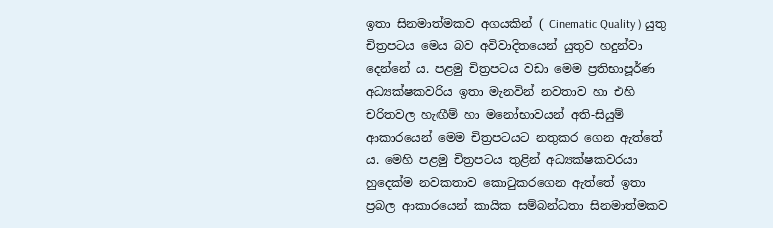ඉතා සිනමාත්මකව අගයකින් ( Cinematic Quality ) යුතු චිත්‍රපටය මෙය බව අවිවාදිතයෙන් යුතුව හදුන්වා දෙන්නේ ය. පළමු චිත්‍රපටය වඩා මෙම ප්‍රතිභාපූර්ණ අධ්‍යක්ෂකවරිය ඉතා මැනවින් නවතාව හා එහි චරිතවල හැඟීම් හා මනෝභාවයන් අති-සියුම් ආකාරයෙන් මෙම චිත්‍රපටයට නතුකර ගෙන ඇත්තේ ය. මෙහි පළමු චිත්‍රපටය තුළින් අධ්‍යක්ෂකවරයා හුදෙක්ම නවකතාව කොටුකරගෙන ඇත්තේ ඉතා ප්‍රබල ආකාරයෙන් කායික සම්බන්ධතා සිනමාත්මකව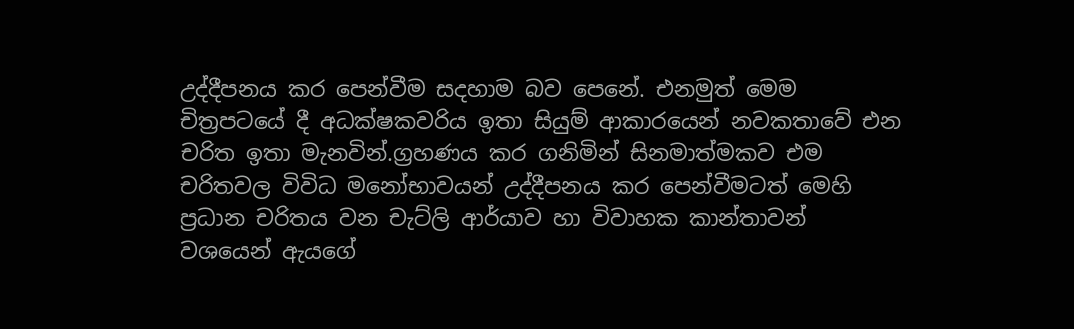උද්දීපනය කර පෙන්වීම සදහාම බව පෙනේ. එනමුත් මෙම චිත්‍රපටයේ දී අධක්ෂකවරිය ඉතා සියුම් ආකාරයෙන් නවකතාවේ එන චරිත ඉතා මැනවින්.ග්‍රහණය කර ගනිමින් සිනමාත්මකව එම චරිතවල විවිධ මනෝභාවයන් උද්දීපනය කර පෙන්වීමටත් මෙහි ප්‍රධාන චරිතය වන චැට්ලි ආර්යාව හා විවාහක කාන්තාවන් වශයෙන් ඇයගේ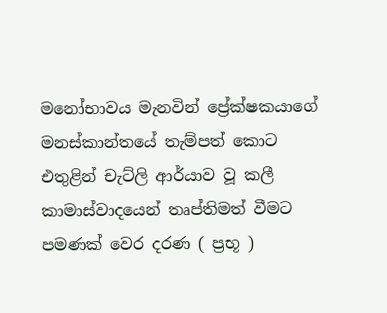මනෝභාවය මැනවින් ප්‍රේක්ෂකයාගේ මනස්කාන්තයේ තැම්පත් කොට එතුළින් චැට්ලි ආර්යාව වූ කලී කාමාස්වාදයෙන් තෘප්තිමත් වීමට පමණක් වෙර දරණ ( ප්‍රභූ )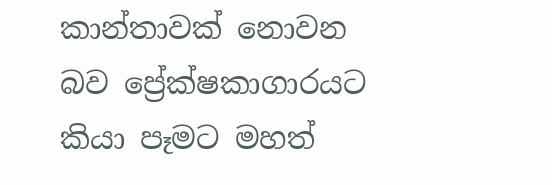කාන්තාවක් නොවන බව ප්‍රේක්ෂකාගාරයට කියා පෑමට මහත්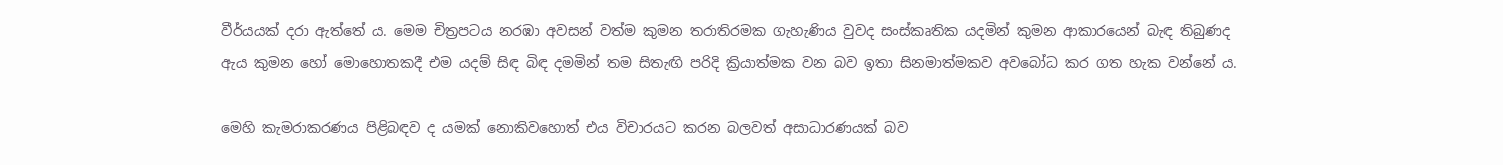වීර්යයක් දරා ඇත්තේ ය. මෙම චිත්‍රපටය නරඹා අවසන් වත්ම කුමන තරාතිරමක ගැහැණිය වුවද සංස්කෘතික යදමින් කුමන ආකාරයෙන් බැඳ තිබුණද ඇය කුමන හෝ මොහොතකදී එම යදම් සිඳ බිඳ දමමින් තම සිතැඟි පරිදි ක්‍රියාත්මක වන බව ඉතා සිනමාත්මකව අවබෝධ කර ගත හැක වන්නේ ය.

මෙහි කැමරාකරණය පිළිබඳව ද යමක් නොකිවහොත් එය විචාරයට කරන බලවත් අසාධාරණයක් බව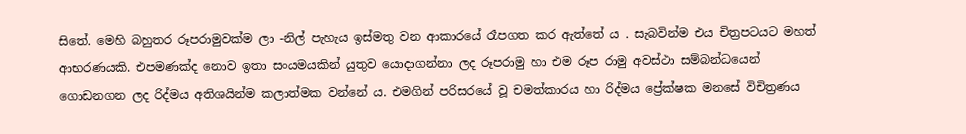සිතේ. මෙහි බහුතර රූපරාමුවක්ම ලා -නිල් පැහැය ඉස්මතු වන ආකාරයේ රෑපගත කර ඇත්තේ ය . සැබවින්ම එය චිත්‍රපටයට මහත් ආභරණයකි. එපමණක්ද නොව ඉතා සංයමයකින් යුතුව යොදාගන්නා ලද රූපරාමු හා එම රූප රාමු අවස්ථා සම්බන්ධයෙන් ගොඩනගන ලද රිද්මය අතිශයින්ම කලාත්මක වන්නේ ය. එමගින් පරිසරයේ වූ චමත්කාරය හා රිද්මය ප්‍රේක්ෂක මනසේ විචිත්‍රණය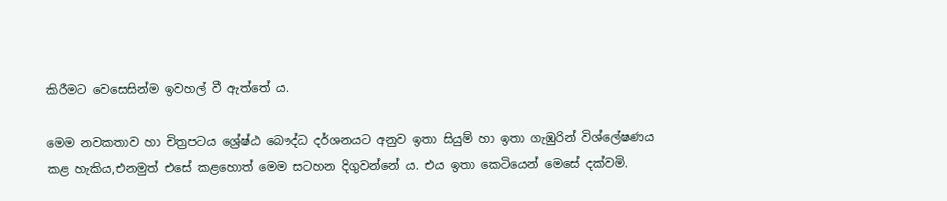කිරීමට වෙසෙසින්ම ඉවහල් වී ඇත්තේ ය.

මෙම නවකතාව හා චිත්‍රපටය ශ්‍රේෂ්ඨ බෞද්ධ දර්ශනයට අනුව ඉතා සියුම් හා ඉතා ගැඹුරින් විශ්ලේෂණය කළ හැකිය,එනමුත් එසේ කළහොත් මෙම සටහන දිගුවන්නේ ය. එය ඉතා කෙටියෙන් මෙසේ දක්වමි.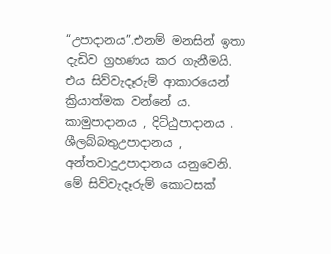“උපාදානය”.එනම් මනසින් ඉතා දැඩිව ග්‍රහණය කර ගැනීමයි. එය සිව්වැදෑරුම් ආකාරයෙන් ක්‍රියාත්මක වන්නේ ය. කාමුපාදානය , දිට්ඨුපාදානය . ශීලබ්බතුඋපාදානය , අන්තවාදුඋපාදානය යනුවෙනි. මේ සිව්වැදෑරුම් කොටසක්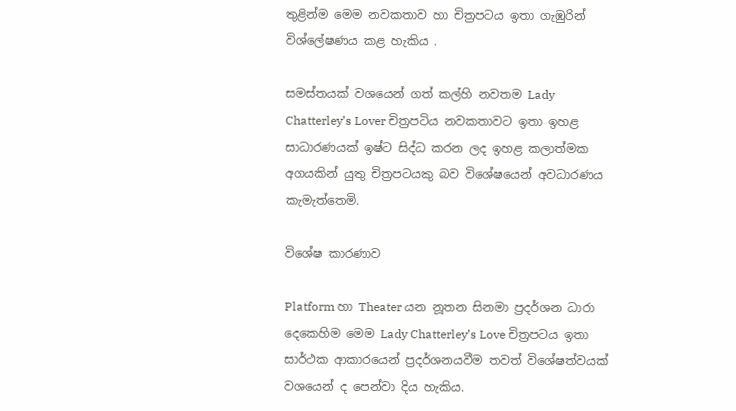තුළින්ම මෙම නවකතාව හා චිත්‍රපටය ඉතා ගැඹුරින් විශ්ලේෂණය කළ හැකිය .

සමස්තයක් වශයෙන් ගත් කල්හි නවතම Lady Chatterley’s Lover චිත්‍රපටිය නවකතාවට ඉතා ඉහළ සාධාරණයක් ඉෂ්ට සිද්ධ කරන ලද ඉහළ කලාත්මක අගයකින් යුතු චිත්‍රපටයකු බව විශේෂයෙන් අවධාරණය කැමැත්තෙමි.

විශේෂ කාරණාව

Platform හා Theater යන නූතන සිනමා ප්‍රදර්ශන ධාරා දෙකෙහිම මෙම Lady Chatterley’s Love චිත්‍රපටය ඉතා සාර්ථක ආකාරයෙන් ප්‍රදර්ශනයවීම තවත් විශේෂත්වයක් වශයෙන් ද පෙන්වා දිය හැකිය.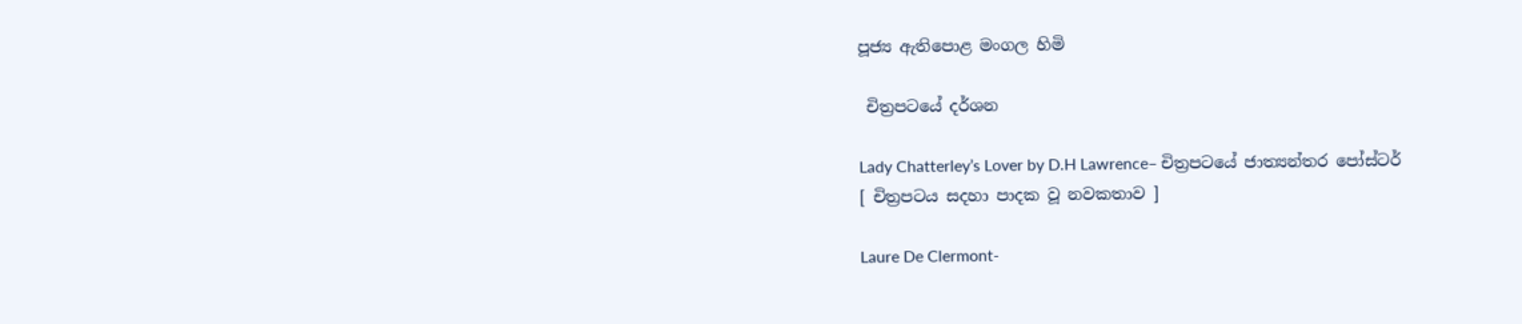පූජ්‍ය ඇතිපොළ මංගල හිමි

 චිත්‍රපටයේ දර්ශන

Lady Chatterley’s Lover by D.H Lawrence– චිත්‍රපටයේ ජාත්‍යන්තර පෝස්ටර්
[ චිත්‍රපටය සදහා පාදක වූ නවකතාව ]

Laure De Clermont-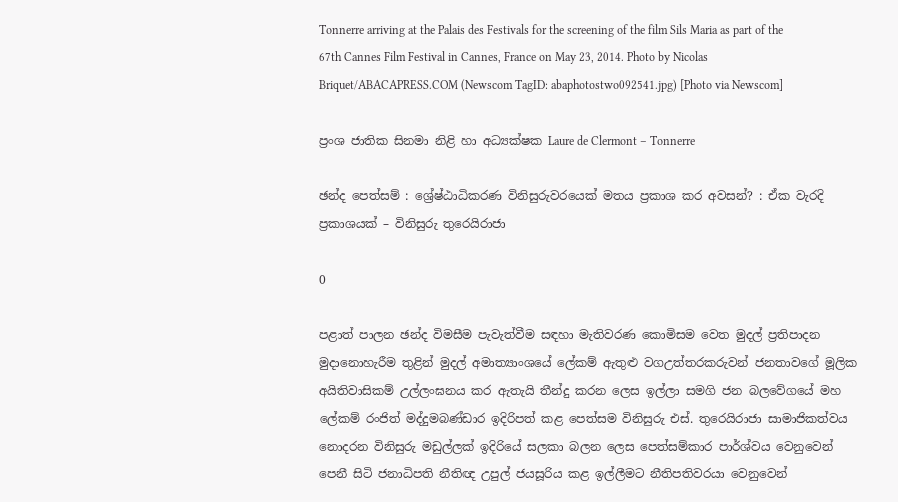Tonnerre arriving at the Palais des Festivals for the screening of the film Sils Maria as part of the 67th Cannes Film Festival in Cannes, France on May 23, 2014. Photo by Nicolas Briquet/ABACAPRESS.COM (Newscom TagID: abaphotostwo092541.jpg) [Photo via Newscom]

ප්‍රංශ ජාතික සිනමා නිළි හා අධ්‍යක්ෂක Laure de Clermont – Tonnerre

ඡන්ද පෙත්සම් : ශ්‍රේෂ්ඨාධිකරණ විනිසුරුවරයෙක් මතය ප්‍රකාශ කර අවසන්? : ඒක වැරදි ප්‍රකාශයක් – විනිසුරු තුරෙයිරාජා

0

පළාත් පාලන ඡන්ද විමසීම පැවැත්වීම සඳහා මැතිවරණ කොමිසම වෙත මුදල් ප්‍රතිපාදන මුදානොහැරීම තුළින් මුදල් අමාත්‍යාංශයේ ලේකම් ඇතුළු වගඋත්තරකරුවන් ජනතාවගේ මූලික අයිතිවාසිකම් උල්ලංඝනය කර ඇතැයි තීන්දු කරන ලෙස ඉල්ලා සමගි ජන බලවේගයේ මහ ලේකම් රංජිත් මද්දුමබණ්ඩාර ඉදිරිපත් කළ පෙත්සම විනිසුරු එස්. තුරෙයිරාජා සාමාජිකත්වය නොදරන විනිසුරු මඩුල්ලක් ඉදිරියේ සලකා බලන ලෙස පෙත්සම්කාර පාර්ශ්වය වෙනුවෙන් පෙනී සිටි ජනාධිපති නීතිඥ උපුල් ජයසූරිය කළ ඉල්ලීමට නීතිපතිවරයා වෙනුවෙන්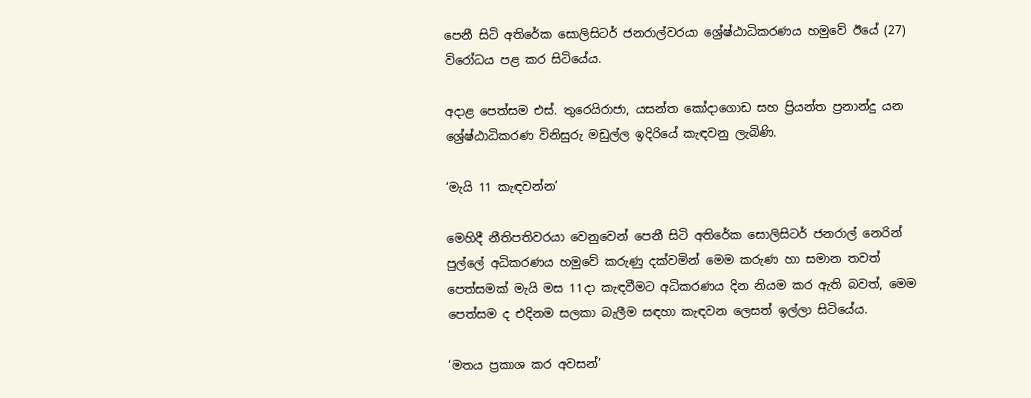පෙනී සිටි අතිරේක සොලිසිටර් ජනරාල්වරයා ශ්‍රේෂ්ඨාධිකරණය හමුවේ ඊයේ (27) විරෝධය පළ කර සිටියේය.

අදාළ පෙත්සම එස්. තුරෙයිරාජා, යසන්ත කෝදාගොඩ සහ ප්‍රියන්ත ප්‍රනාන්දු යන ශ්‍රේෂ්ඨාධිකරණ විනිසුරු මඩුල්ල ඉදිරියේ කැඳවනු ලැබිණි.

‘මැයි 11 කැඳවන්න’

මෙහිදී නීතිපතිවරයා වෙනුවෙන් පෙනී සිටි අතිරේක සොලිසිටර් ජනරාල් නෙරින් පුල්ලේ අධිකරණය හමුවේ කරුණු දක්වමින් මෙම කරුණ හා සමාන තවත් පෙත්සමක් මැයි මස 11දා කැඳවීමට අධිකරණය දින නියම කර ඇති බවත්, මෙම පෙත්සම ද එදිනම සලකා බැලීම සඳහා කැඳවන ලෙසත් ඉල්ලා සිටියේය.

‘මතය ප්‍රකාශ කර අවසන්’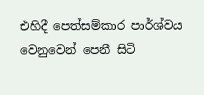එහිදී පෙත්සම්කාර පාර්ශ්වය වෙනුවෙන් පෙනී සිටි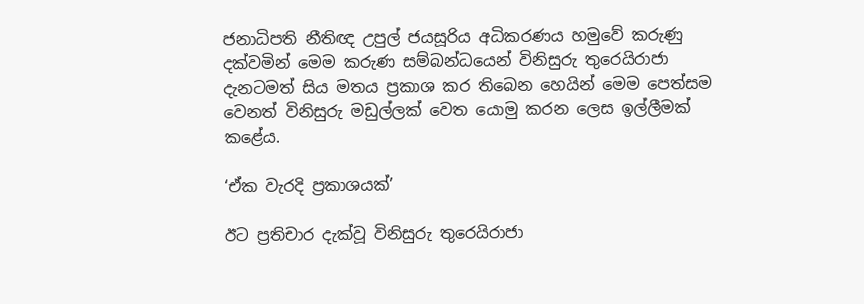ජනාධිපති නීතිඥ උපුල් ජයසූරිය අධිකරණය හමුවේ කරුණු දක්වමින් මෙම කරුණ සම්බන්ධයෙන් විනිසුරු තුරෙයිරාජා දැනටමත් සිය මතය ප්‍රකාශ කර තිබෙන හෙයින් මෙම පෙත්සම වෙනත් විනිසුරු මඩුල්ලක් වෙත යොමු කරන ලෙස ඉල්ලීමක් කළේය.

‘ඒක වැරදි ප්‍රකාශයක්’

ඊට ප්‍රතිචාර දැක්වූ විනිසුරු තුරෙයිරාජා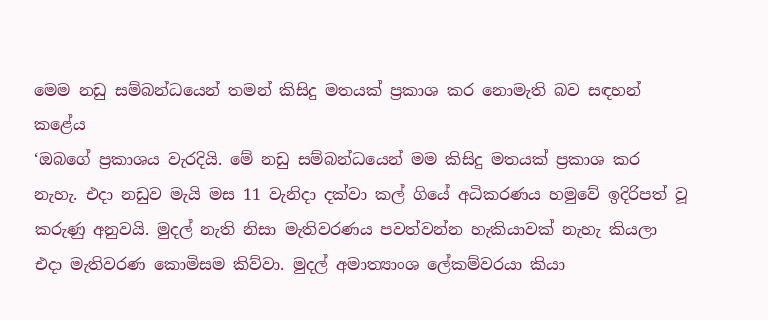මෙම නඩු සම්බන්ධයෙන් තමන් කිසිදු මතයක් ප්‍රකාශ කර නොමැති බව සඳහන් කළේය
‘ඔබගේ ප්‍රකාශය වැරදියි. මේ නඩු සම්බන්ධයෙන් මම කිසිදු මතයක් ප්‍රකාශ කර නැහැ. එදා නඩුව මැයි මස 11 වැනිදා දක්වා කල් ගියේ අධිකරණය හමුවේ ඉදිරිපත් වූ කරුණු අනුවයි. මුදල් නැති නිසා මැතිවරණය පවත්වන්න හැකියාවක් නැහැ කියලා එදා මැතිවරණ කොමිසම කිව්වා. මුදල් අමාත්‍යාංශ ලේකම්වරයා කියා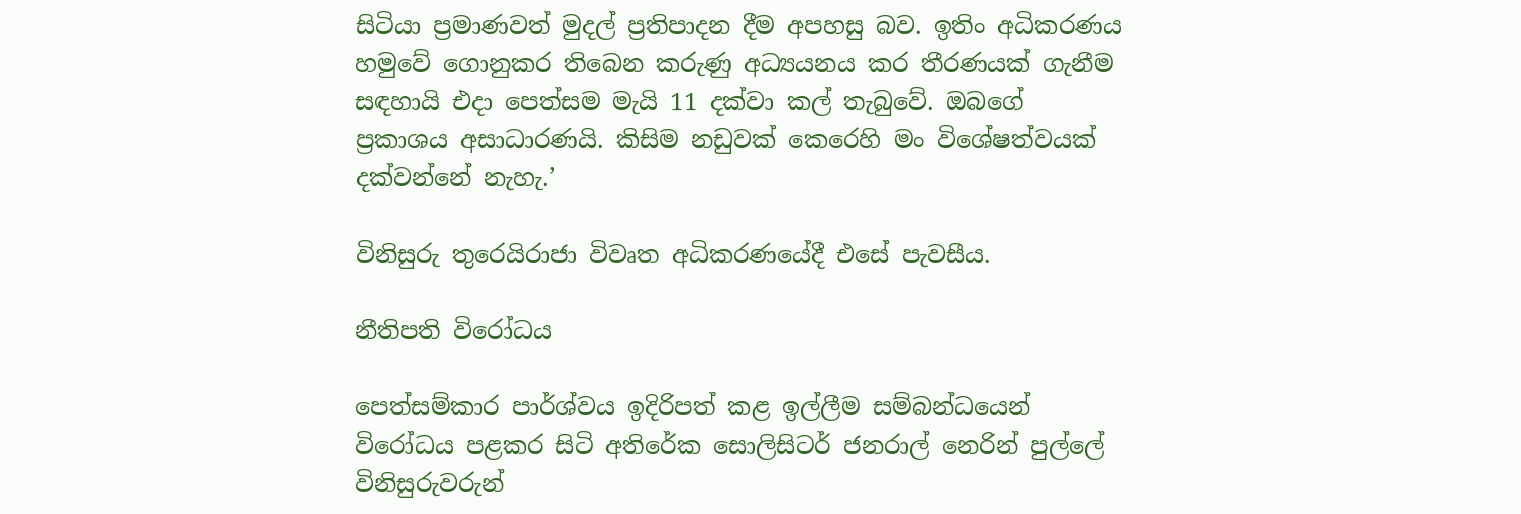සිටියා ප්‍රමාණවත් මුදල් ප්‍රතිපාදන දීම අපහසු බව. ඉතිං අධිකරණය හමුවේ ගොනුකර තිබෙන කරුණු අධ්‍යයනය කර තීරණයක් ගැනීම සඳහායි එදා පෙත්සම මැයි 11 දක්වා කල් තැබුවේ. ඔබගේ ප්‍රකාශය අසාධාරණයි. කිසිම නඩුවක් කෙරෙහි මං විශේෂත්වයක් දක්වන්නේ නැහැ.’

විනිසුරු තුරෙයිරාජා විවෘත අධිකරණයේදී එසේ පැවසීය.

නීතිපති විරෝධය

පෙත්සම්කාර පාර්ශ්වය ඉදිරිපත් කළ ඉල්ලීම සම්බන්ධයෙන් විරෝධය පළකර සිටි අතිරේක සොලිසිටර් ජනරාල් නෙරින් පුල්ලේ විනිසුරුවරුන්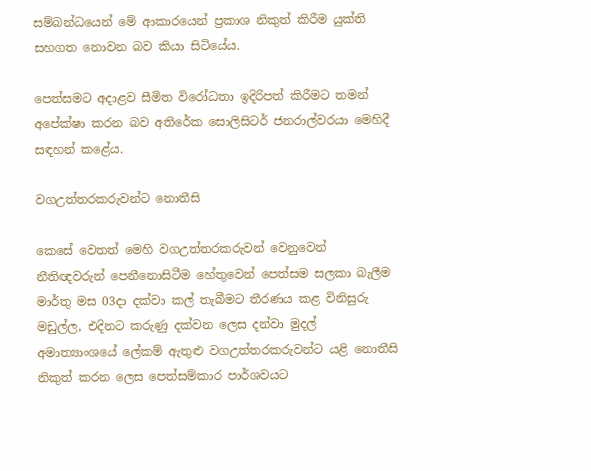සම්බන්ධයෙන් මේ ආකාරයෙන් ප්‍රකාශ නිකුත් කිරීම යුක්ති සහගත නොවන බව කියා සිටියේය.

පෙත්සමට අදාළව සීමිත විරෝධතා ඉදිරිපත් කිරීමට තමන් අපේක්ෂා කරන බව අතිරේක සොලිසිටර් ජනරාල්වරයා මෙහිදී සඳහන් කළේය.

වගඋත්තරකරුවන්ට නොතීසි

කෙසේ වෙතත් මෙහි වගඋත්තරකරුවන් වෙනුවෙන් නීතිඥවරුන් පෙනීනොසිටීම හේතුවෙන් පෙත්සම සලකා බැලීම මාර්තු මස 03දා දක්වා කල් තැබීමට තීරණය කළ විනිසුරු මඩුල්ල, එදිනට කරුණු දක්වන ලෙස දන්වා මුදල් අමාත්‍යාංශයේ ලේකම් ඇතුළු වගඋත්තරකරුවන්ට යළි නොතීසි නිකුත් කරන ලෙස පෙත්සම්කාර පාර්ශවයට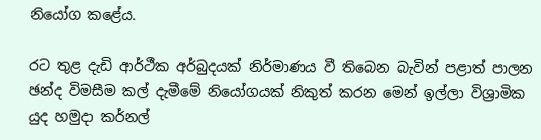නියෝග කළේය.

රට තුළ දැඩි ආර්ථීක අර්බුදයක් නිර්මාණය වී තිබෙන බැවින් පළාත් පාලන ඡන්ද විමසීම කල් දැමීමේ නියෝගයක් නිකුත් කරන මෙන් ඉල්ලා විශ්‍රාමික යුද හමුදා කර්නල්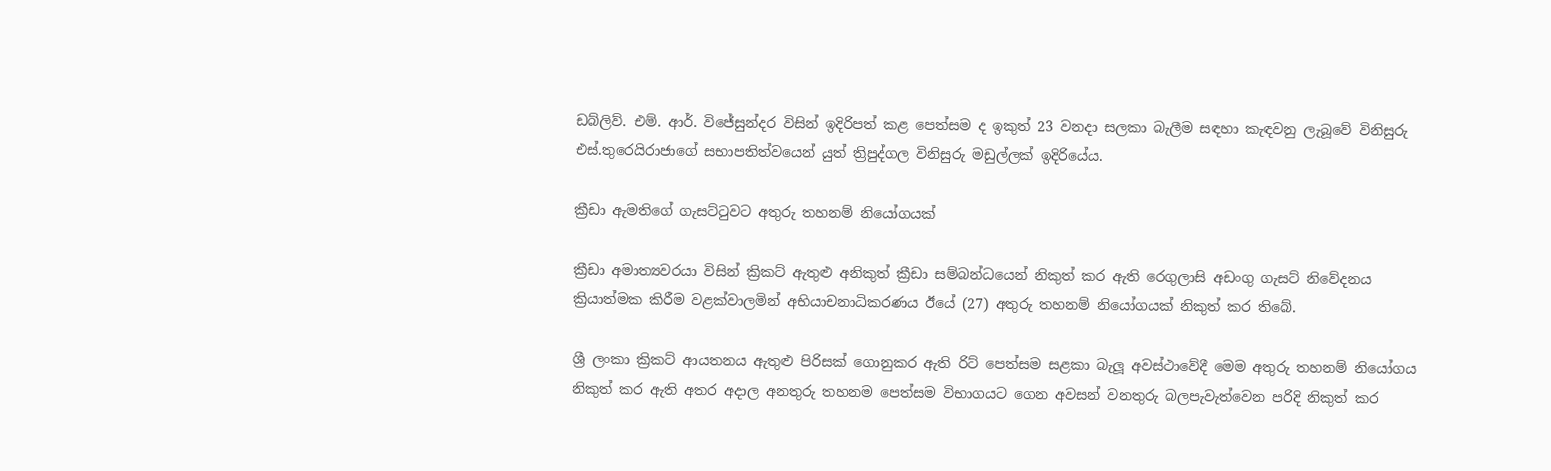ඩබ්ලිව්. එම්. ආර්. විජේසුන්දර විසින් ඉදිරිපත් කළ පෙත්සම ද ඉකුත් 23 වනදා සලකා බැලීම සඳහා කැඳවනු ලැබූවේ විනිසුරු එස්.තුරෙයිරාජාගේ සභාපතිත්වයෙන් යුත් ත්‍රිපුද්ගල විනිසුරු මඩුල්ලක් ඉදිරියේය.

ක්‍රීඩා ඇමතිගේ ගැසට්ටුවට අතුරු තහනම් නියෝගයක්

ක්‍රීඩා අමාත්‍යවරයා විසින් ක්‍රිකට් ඇතුළු අනිකුත් ක්‍රීඩා සම්බන්ධයෙන් නිකුත් කර ඇති රෙගුලාසි අඩංගු ගැසට් නිවේදනය ක්‍රියාත්මක කිරීම වළක්වාලමින් අභියාචනාධිකරණය ඊයේ (27) අතුරු තහනම් නියෝගයක් නිකුත් කර තිබේ.

ශ්‍රී ලංකා ක්‍රිකට් ආයතනය ඇතුළු පිරිසක් ගොනුකර ඇති රිට් පෙත්සම සළකා බැලූ අවස්ථාවේදී මෙම අතුරු තහනම් නියෝගය නිකුත් කර ඇති අතර අදාල අනතුරු තහනම පෙත්සම විභාගයට ගෙන අවසන් වනතුරු බලපැවැත්වෙන පරිදි නිකුත් කර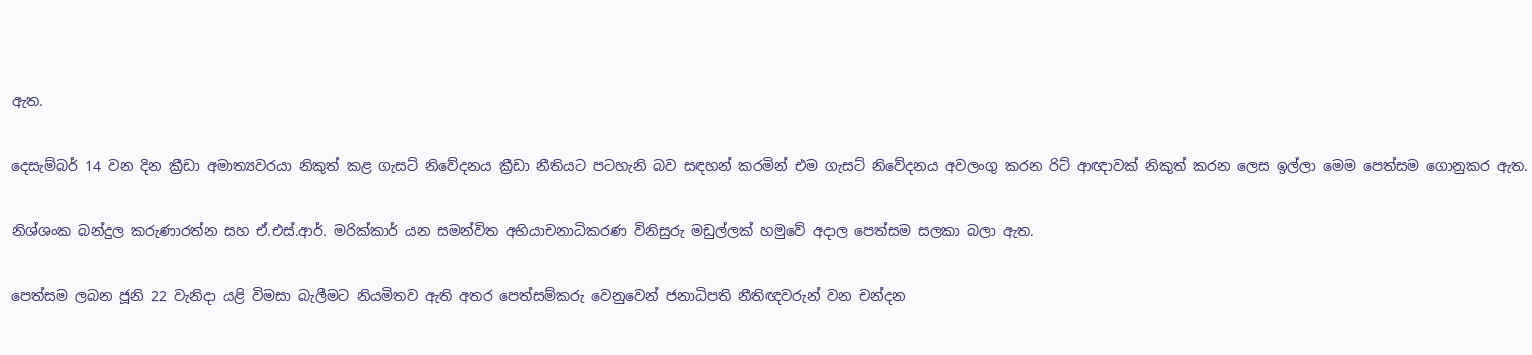ඇත.

දෙසැම්බර් 14 වන දින ක්‍රීඩා අමාත්‍යවරයා නිකුත් කළ ගැසට් නිවේදනය ක්‍රීඩා නීතියට පටහැනි බව සඳහන් කරමින් එම ගැසට් නිවේදනය අවලංගු කරන රිට් ආඥාවක් නිකුත් කරන ලෙස ඉල්ලා මෙම පෙත්සම ගොනුකර ඇත.

නිශ්ශංක බන්දුල කරුණාරත්න සහ ඒ.එස්.ආර්. මරික්කාර් යන සමන්විත අභියාචනාධිකරණ විනිසුරු මඩුල්ලක් හමුවේ අදාල පෙත්සම සලකා බලා ඇත.

පෙත්සම ලබන ජූනි 22 වැනිදා යළි විමසා බැලීමට නියමිතව ඇති අතර පෙත්සම්කරු වෙනුවෙන් ජනාධිපති නීතිඥවරුන් වන චන්දන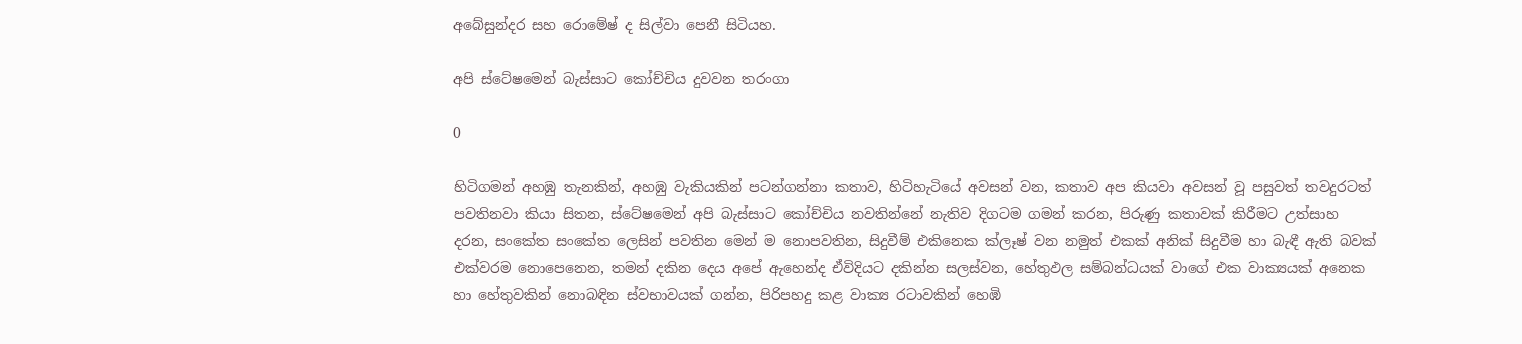අබේසුන්දර සහ රොමේෂ් ද සිල්වා පෙනී සිටියහ.

අපි ස්ටේෂමෙන් බැස්සාට කෝච්චිය දුවවන තරංගා

0

හිටිගමන් අහඹු තැනකින්, අහඹු වැකියකින් පටන්ගන්නා කතාව, හිටිහැටියේ අවසන් වන, කතාව අප කියවා අවසන් වූ පසුවත් තවදුරටත් පවතිනවා කියා සිතන, ස්ටේෂමෙන් අපි බැස්සාට කෝච්චිය නවතින්නේ නැතිව දිගටම ගමන් කරන, පිරුණු කතාවක් කිරීමට උත්සාහ දරන, සංකේත සංකේත ලෙසින් පවතින මෙන් ම නොපවතින, සිදුවීම් එකිනෙක ක්ලෑෂ් වන නමුත් එකක් අනික් සිදුවීම හා බැඳී ඇති බවක් එක්වරම නොපෙනෙන, තමන් දකින දෙය අපේ ඇහෙන්ද ඒවිදියට දකින්න සලස්වන, හේතුඵල සම්බන්ධයක් වාගේ එක වාක්‍යයක් අනෙක හා හේතුවකින් නොබඳින ස්වභාවයක් ගන්න, පිරිපහදු කළ වාක්‍ය රටාවකින් හෙඹි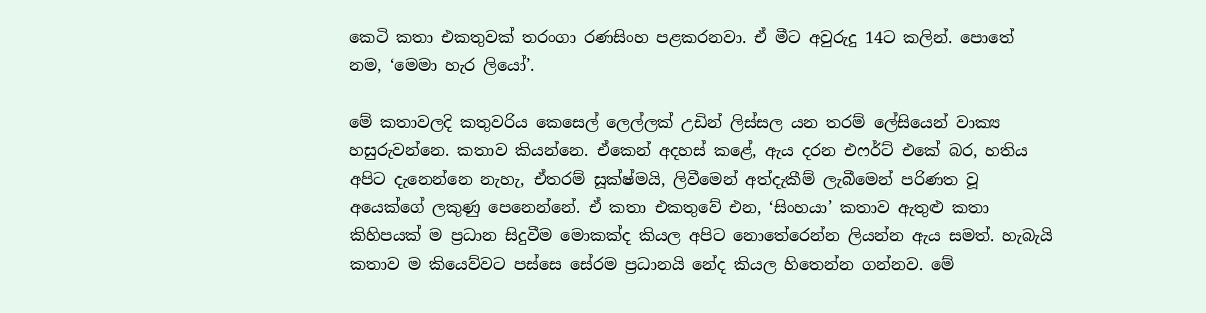කෙටි කතා එකතුවක් තරංගා රණසිංහ පළකරනවා. ඒ මීට අවුරුදු 14ට කලින්. පොතේ නම, ‘මෙමා හැර ලියෝ’.

මේ කතාවලදි කතුවරිය කෙසෙල් ලෙල්ලක් උඩින් ලිස්සල යන තරම් ලේසියෙන් වාක්‍ය හසුරුවන්නෙ. කතාව කියන්නෙ. ඒකෙන් අදහස් කළේ, ඇය දරන එෆර්ට් එකේ බර, හතිය අපිට දැනෙන්නෙ නැහැ, ඒතරම් සූක්ෂ්මයි, ලිවීමෙන් අත්දැකීම් ලැබීමෙන් පරිණත වූ අයෙක්ගේ ලකුණු පෙනෙන්නේ. ඒ කතා එකතුවේ එන, ‘සිංහයා’ කතාව ඇතුළු කතා කිහිපයක් ම ප්‍රධාන සිදුවීම මොකක්ද කියල අපිට නොතේරෙන්න ලියන්න ඇය සමත්. හැබැයි කතාව ම කියෙව්වට පස්සෙ සේරම ප්‍රධානයි නේද කියල හිතෙන්න ගන්නව. මේ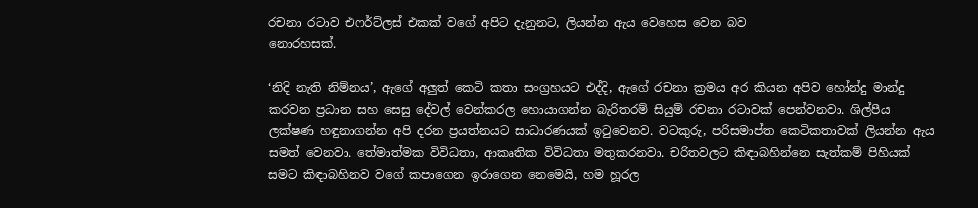රචනා රටාව එෆර්ට්ලස් එකක් වගේ අපිට දැනුනට, ලියන්න ඇය වෙහෙස වෙන බව
නොරහසක්.

‘නිදි නැති නිම්නය’, ඇගේ අලුත් කෙටි කතා සංග්‍රහයට එද්දි, ඇගේ රචනා ක්‍රමය අර කියන අපිව හෝන්දු මාන්දු කරවන ප්‍රධාන සහ සෙසු දේවල් වෙන්කරල හොයාගන්න බැරිතරම් සියුම් රචනා රටාවක් පෙන්වනවා. ශිල්පීය ලක්ෂණ හඳුනාගන්න අපි දරන ප්‍රයත්නයට සාධාරණයක් ඉටුවෙනව. වටකුරු, පරිසමාප්ත කෙටිකතාවක් ලියන්න ඇය සමත් වෙනවා. තේමාත්මක විවිධතා, ආකෘතික විවිධතා මතුකරනවා. චරිතවලට කිඳාබහින්නෙ සැත්කම් පිහියක් සමට කිඳාබහිනව වගේ කපාගෙන ඉරාගෙන නෙමෙයි, හම හූරල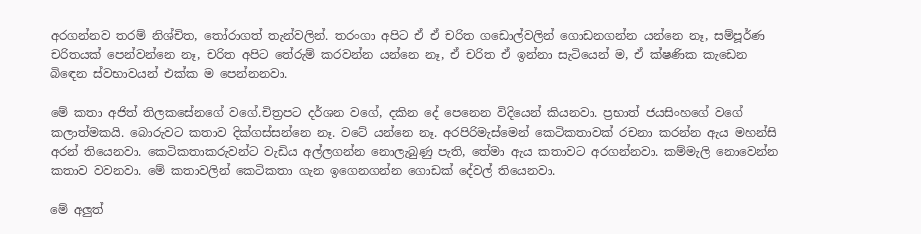අරගන්නව තරම් නිශ්චිත, තෝරාගත් තැන්වලින්. තරංගා අපිට ඒ ඒ චරිත ගඩොල්වලින් ගොඩනගන්න යන්නෙ නෑ, සම්පූර්ණ චරිතයක් පෙන්වන්නෙ නෑ, චරිත අපිට තේරුම් කරවන්න යන්නෙ නෑ, ඒ චරිත ඒ ඉන්නා සැටියෙන් ම, ඒ ක්ෂණික කැඩෙන බිඳෙන ස්වභාවයන් එක්ක ම පෙන්නනවා.

මේ කතා අජිත් තිලකසේනගේ වගේ.චිත්‍රපට දර්ශන වගේ, දකින දේ පෙනෙන විදියෙන් කියනවා. ප්‍රභාත් ජයසිංහගේ වගේ කලාත්මකයි. බොරුවට කතාව දික්ගස්සන්නෙ නෑ. වටේ යන්නෙ නෑ. අරපිරිමැස්මෙන් කෙටිකතාවක් රචනා කරන්න ඇය මහන්සි අරන් තියෙනවා. කෙටිකතාකරුවන්ට වැඩිය අල්ලගන්න නොලැබුණු පැති, තේමා ඇය කතාවට අරගන්නවා. කම්මැලි නොවෙන්න කතාව වවනවා. මේ කතාවලින් කෙටිකතා ගැන ඉගෙනගන්න ගොඩක් දේවල් තියෙනවා.

මේ අලුත්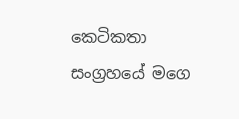කෙටිකතා සංග්‍රහයේ මගෙ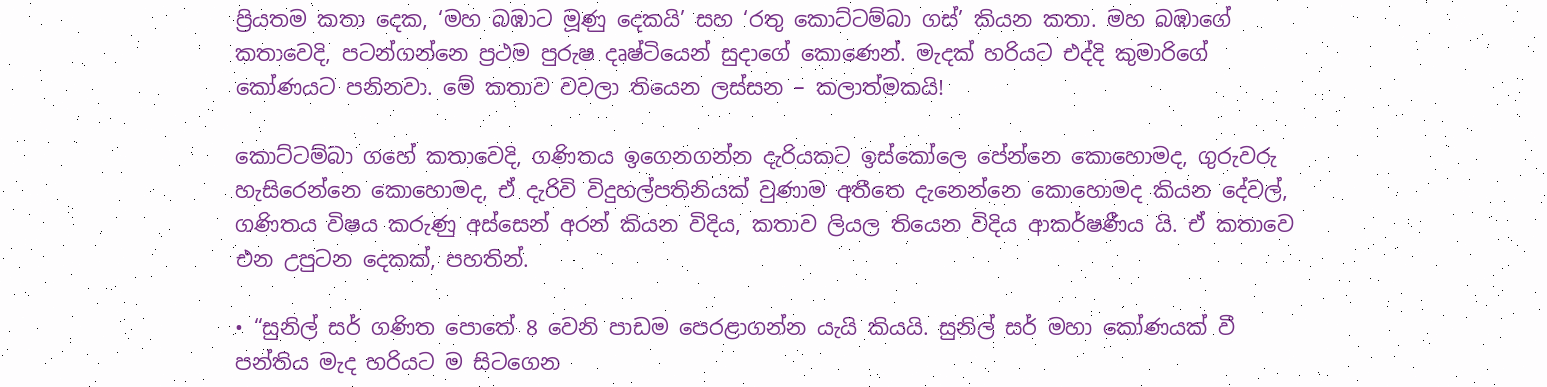ප්‍රියතම කතා දෙක, ‘මහ බඹාට මූණු දෙකයි’ සහ ‘රතු කොට්ටම්බා ගස්’ කියන කතා. මහ බඹාගේ කතාවෙදි, පටන්ගන්නෙ ප්‍රථම පුරුෂ දෘෂ්ටියෙන් සුදාගේ කොණෙන්. මැදක් හරියට එද්දි කුමාරිගේ කෝණයට පනිනවා. මේ කතාව වවලා තියෙන ලස්සන – කලාත්මකයි!

කොට්ටම්බා ගහේ කතාවෙදි, ගණිතය ඉගෙනගන්න දැරියකට ඉස්කෝලෙ පේන්නෙ කොහොමද, ගුරුවරු හැසිරෙන්නෙ කොහොමද, ඒ දැරිවි විදුහල්පතිනියක් වුණාම අතීතෙ දැනෙන්නෙ කොහොමද කියන දේවල්, ගණිතය විෂය කරුණු අස්සෙන් අරන් කියන විදිය, කතාව ලියල තියෙන විදිය ආකර්ෂණීය යි. ඒ කතාවෙ එන උපුටන දෙකක්, පහතින්.

• “සුනිල් සර් ගණිත පොතේ 8 වෙනි පාඩම පෙරළාගන්න යැයි කියයි. සුනිල් සර් මහා කෝණයක් වී පන්තිය මැද හරියට ම සිටගෙන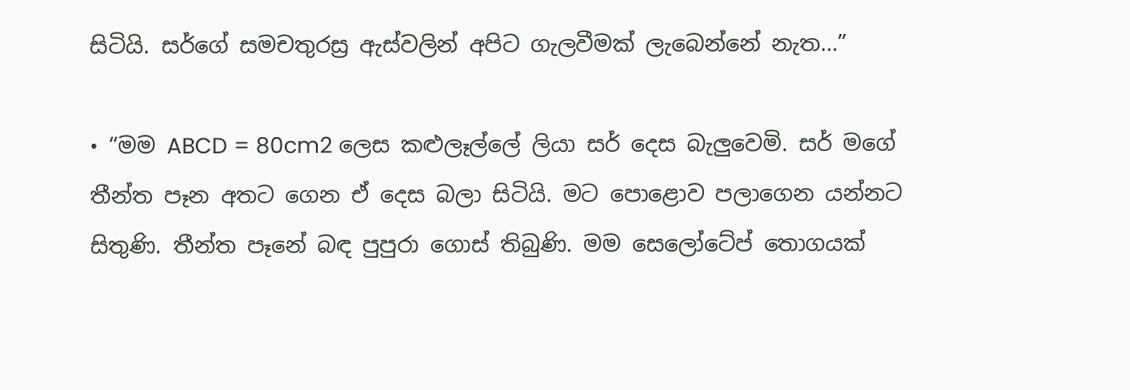සිටියි. සර්ගේ සමචතුරස්‍ර ඇස්වලින් අපිට ගැලවීමක් ලැබෙන්නේ නැත…”

• “මම ABCD = 80cm2 ලෙස කළුලෑල්ලේ ලියා සර් දෙස බැලුවෙමි. සර් මගේ තීන්ත පෑන අතට ගෙන ඒ දෙස බලා සිටියි. මට පොළොව පලාගෙන යන්නට සිතුණි. තීන්ත පෑනේ බඳ පුපුරා ගොස් තිබුණි. මම සෙලෝටේප් තොගයක්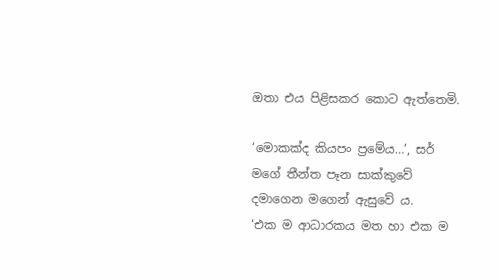ඔතා එය පිළිසකර කොට ඇත්තෙමි.

‘මොකක්ද කියපං ප්‍රමේය…’, සර් මගේ තීන්ත පෑන සාක්කුවේ දමාගෙන මගෙන් ඇසුවේ ය.
‘එක ම ආධාරකය මත හා එක ම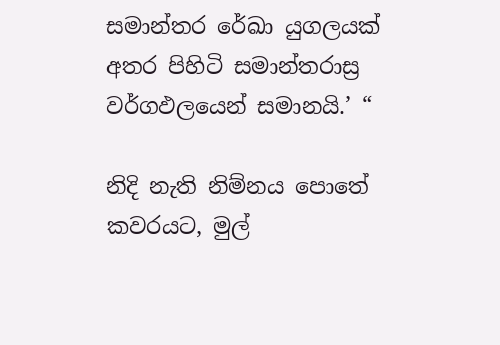සමාන්තර රේඛා යුගලයක් අතර පිහිටි සමාන්තරාස්‍ර වර්ගඵලයෙන් සමානයි.’ “

නිදි නැති නිම්නය පොතේ කවරයට, මුල්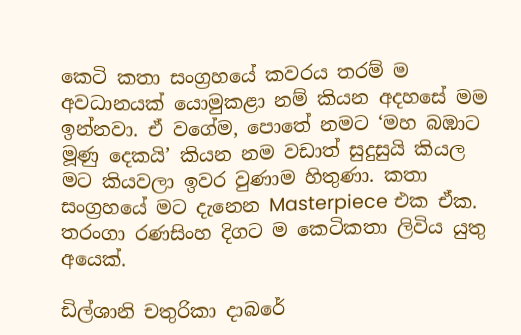කෙටි කතා සංග්‍රහයේ කවරය තරම් ම අවධානයක් යොමුකළා නම් කියන අදහසේ මම ඉන්නවා. ඒ වගේම, පොතේ නමට ‘මහ බඹාට මූණු දෙකයි’ කියන නම වඩාත් සුදුසුයි කියල මට කියවලා ඉවර වුණාම හිතුණා. කතා සංග්‍රහයේ මට දැනෙන Masterpiece එක ඒක.
තරංගා රණසිංහ දිගට ම කෙටිකතා ලිවිය යුතු අයෙක්.

ඩිල්ශානි චතුරිකා දාබරේ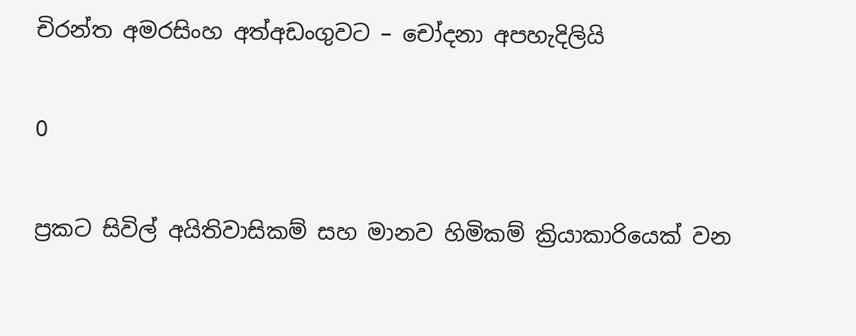චිරන්ත අමරසිංහ අත්අඩංගුවට – චෝදනා අපහැදිලියි

0

ප්‍රකට සිවිල් අයිතිවාසිකම් සහ මානව හිමිකම් ක්‍රියාකාරියෙක් වන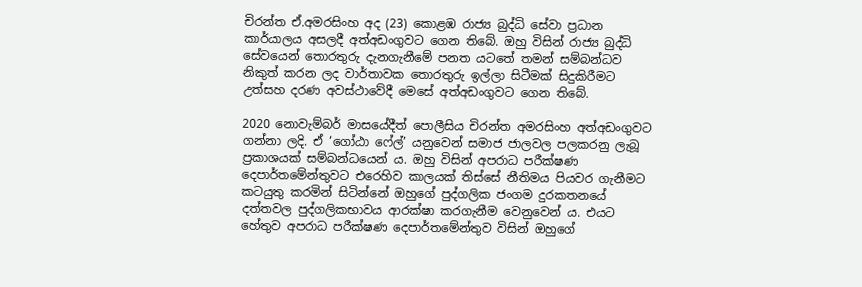චිරන්ත ඒ.අමරසිංහ අද (23) කොළඹ රාජ්‍ය බුද්ධි සේවා ප්‍රධාන කාර්යාලය අසලදී අත්අඩංගුවට ගෙන තිබේ. ඔහු විසින් රාජ්‍ය බුද්ධි සේවයෙන් තොරතුරු දැනගැනීමේ පනත යටතේ තමන් සම්බන්ධව නිකුත් කරන ලද වාර්තාවක තොරතුරු ඉල්ලා සිටීමක් සිදුකිරීමට උත්සහ දරණ අවස්ථාවේදී මෙසේ අත්අඩංගුවට ගෙන තිබේ.

2020 නොවැම්බර් මාසයේදීත් පොලීසිය චිරන්ත අමරසිංහ අත්අඩංගුවට ගන්නා ලදි. ඒ ‘ගෝඨා ෆේල්’ යනුවෙන් සමාජ ජාලවල පලකරනු ලැබූ ප්‍රකාශයක් සම්බන්ධයෙන් ය. ඔහු විසින් අපරාධ පරීක්ෂණ දෙපාර්තමේන්තුවට එරෙහිව කාලයක් තිස්සේ නීතිමය පියවර ගැනීමට කටයුතු කරමින් සිටින්නේ ඔහුගේ පුද්ගලික ජංගම දුරකතනයේ දත්තවල පුද්ගලිකභාවය ආරක්ෂා කරගැනීම වෙනුවෙන් ය. එයට හේතුව අපරාධ පරීක්ෂණ දෙපාර්තමේන්තුව විසින් ඔහුගේ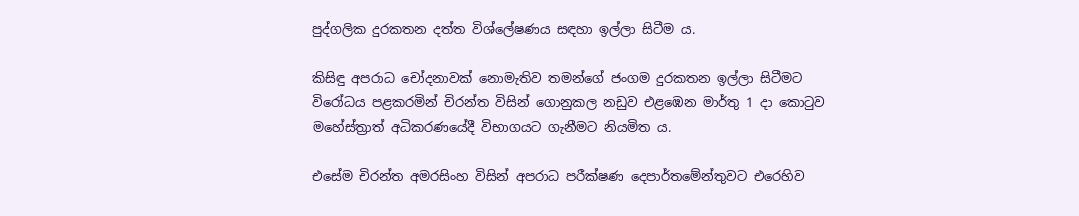පුද්ගලික දුරකතන දත්ත විශ්ලේෂණය සඳහා ඉල්ලා සිටීම ය.

කිසිඳු අපරාධ චෝදනාවක් නොමැතිව තමන්ගේ ජංගම දුරකතන ඉල්ලා සිටීමට විරෝධය පළකරමින් චිරන්ත විසින් ගොනුකල නඩුව එළඹෙන මාර්තු 1 දා කොටුව මහේස්ත්‍රාත් අධිකරණයේදී විභාගයට ගැනීමට නියමිත ය.

එසේම චිරන්ත අමරසිංහ විසින් අපරාධ පරීක්ෂණ දෙපාර්තමේන්තුවට එරෙහිව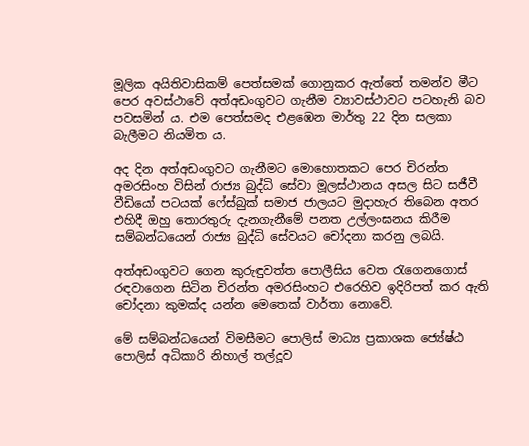මූලික අයිතිවාසිකම් පෙත්සමක් ගොනුකර ඇත්තේ තමන්ව මීට පෙර අවස්ථාවේ අත්අඩංගුවට ගැනීම ව්‍යාවස්ථාවට පටහැනි බව පවසමින් ය. එම පෙත්සමද එළඹෙන මාර්තු 22 දින සලකා බැලීමට නියමිත ය.

අද දින අත්අඩංගුවට ගැනීමට මොහොතකට පෙර චිරන්ත අමරසිංහ විසින් රාජ්‍ය බුද්ධි සේවා මූලස්ථානය අසල සිට සජීවී වීඩියෝ පටයක් ෆේස්බුක් සමාජ ජාලයට මුදාහැර තිබෙන අතර එහිදී ඔහු තොරතුරු දැනගැනීමේ පනත උල්ලංඝනය කිරීම සම්බන්ධයෙන් රාජ්‍ය බුද්ධි සේවයට චෝදනා කරනු ලබයි.

අත්අඩංගුවට ගෙන කුරුඳුවත්ත පොලීසිය වෙත රැගෙනගොස් රඳවාගෙන සිටින චිරන්ත අමරසිංහට එරෙහිව ඉදිරිපත් කර ඇති චෝදනා කුමක්ද යන්න මෙතෙක් වාර්තා නොවේ.

මේ සම්බන්ධයෙන් විමසීමට පොලිස් මාධ්‍ය ප්‍රකාශක ජ්‍යේෂ්ඨ පොලිස් අධිකාරි නිහාල් තල්දූව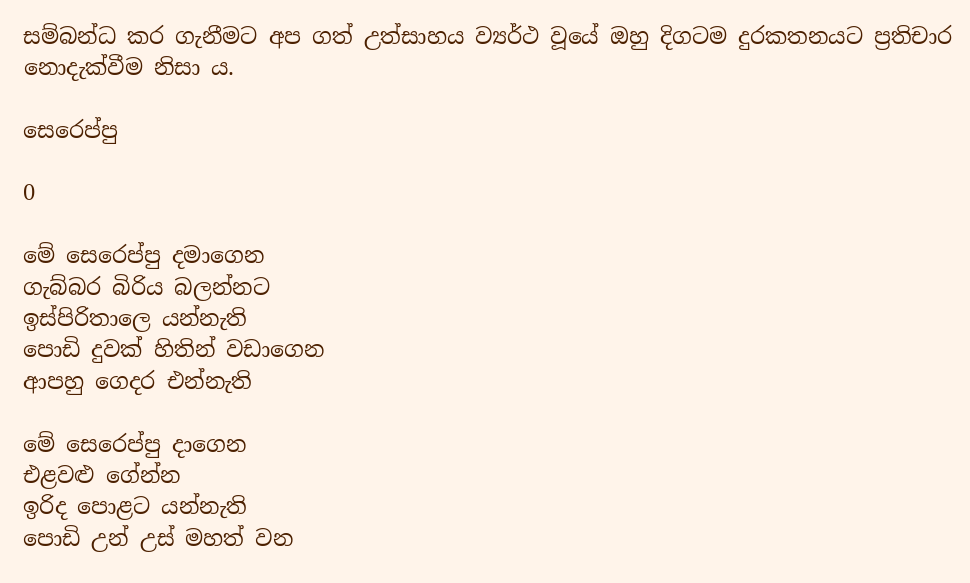සම්බන්ධ කර ගැනීමට අප ගත් උත්සාහය ව්‍යර්ථ වූයේ ඔහු දිගටම දුරකතනයට ප්‍රතිචාර නොදැක්වීම නිසා ය.

සෙරෙප්පු

0

මේ සෙරෙප්පු දමාගෙන
ගැබ්බර බිරිය බලන්නට
ඉස්පිරිතාලෙ යන්නැති
පොඩි දුවක් හිතින් වඩාගෙන
ආපහු ගෙදර එන්නැති

මේ සෙරෙප්පු දාගෙන
එළවළු ගේන්න
ඉරිද පොළට යන්නැති
පොඩි උන් උස් මහත් වන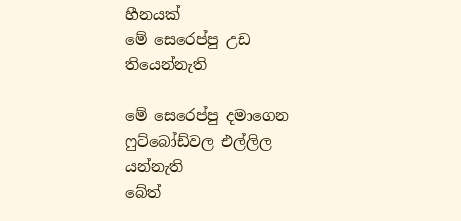හීනයක්
මේ සෙරෙප්පු උඩ තියෙන්නැති

මේ සෙරෙප්පු දමාගෙන
ෆුට්බෝඩ්වල එල්ලිල යන්නැති
බේත්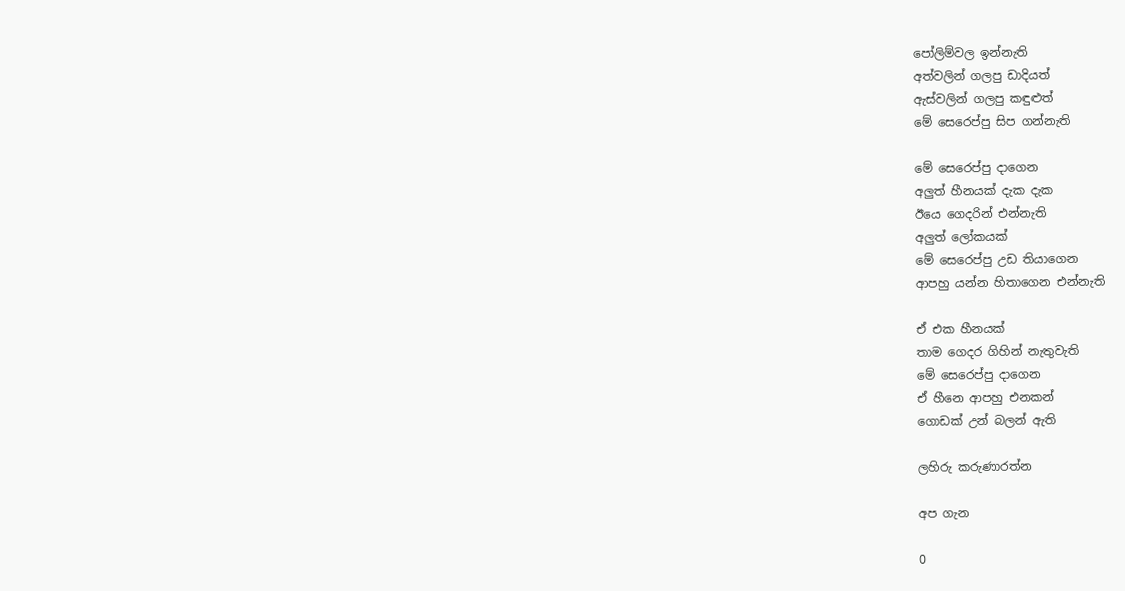පෝලිම්වල ඉන්නැති
අත්වලින් ගලපු ඩාදියත්
ඇස්වලින් ගලපු කඳුළුත්
මේ සෙරෙප්පු සිප ගන්නැති

මේ සෙරෙප්පු දාගෙන
අලුත් හීනයක් දැක දැක
ඊයෙ ගෙදරින් එන්නැති
අලුත් ලෝකයක්
මේ සෙරෙප්පු උඩ තියාගෙන
ආපහු යන්න හිතාගෙන එන්නැති

ඒ එක හීනයක්
තාම ගෙදර ගිහින් නැතුවැති
මේ සෙරෙප්පු දාගෙන
ඒ හීනෙ ආපහු එනකන්
ගොඩක් උන් බලන් ඇති

ලහිරු කරුණාරත්න

අප ගැන

0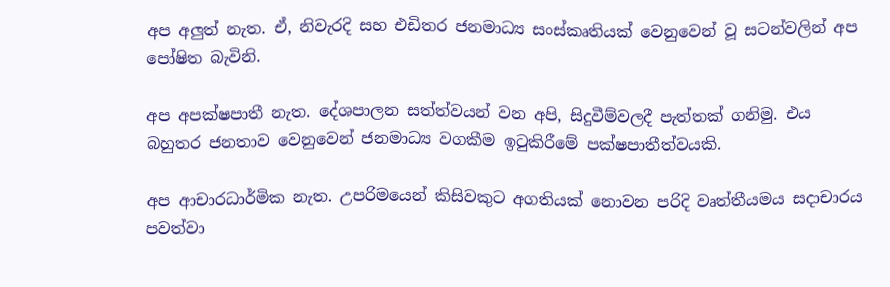අප අලුත් නැත. ඒ, නිවැරදි සහ එඩිතර ජනමාධ්‍ය සංස්කෘතියක් වෙනුවෙන් වූ සටන්වලින් අප පෝෂිත බැවිනි.

අප අපක්ෂපාතී නැත. දේශපාලන සත්ත්වයන් වන අපි, සිදුවීම්වලදී පැත්තක් ගනිමු. එය බහුතර ජනතාව වෙනුවෙන් ජනමාධ්‍ය වගකීම ඉටුකිරීමේ පක්ෂපාතීත්වයකි.

අප ආචාරධාර්මික නැත. උපරිමයෙන් කිසිවකුට අගතියක් නොවන පරිදි වෘත්තීයමය සදාචාරය පවත්වා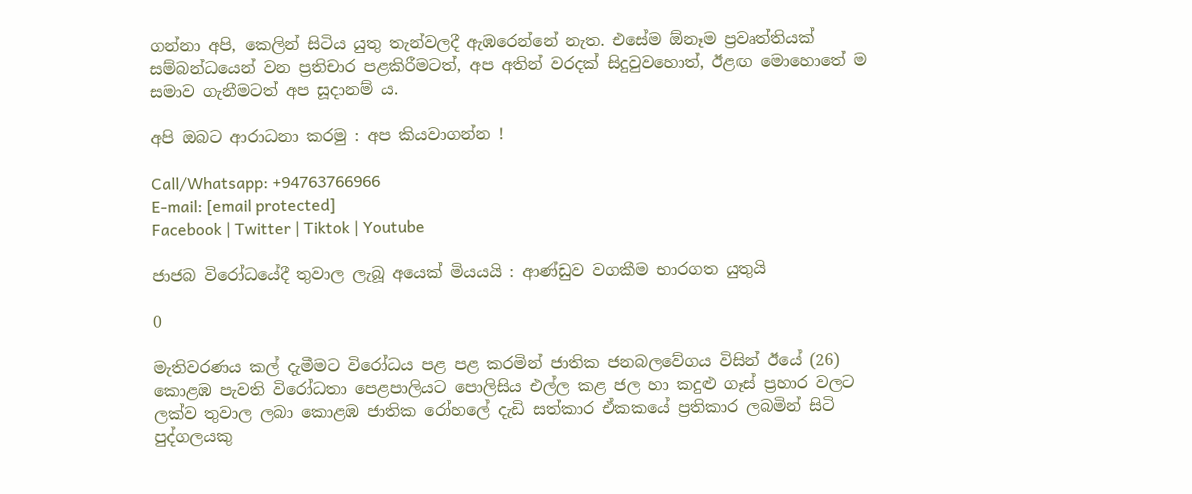ගන්නා අපි, කෙලින් සිටිය යුතු තැන්වලදී ඇඹරෙන්නේ නැත. එසේම ඕනෑම ප්‍රවෘත්තියක් සම්බන්ධයෙන් වන ප්‍රතිචාර පළකිරීමටත්, අප අතින් වරදක් සිදුවුවහොත්, ඊළඟ මොහොතේ ම සමාව ගැනීමටත් අප සූදානම් ය.

අපි ඔබට ආරාධනා කරමු : අප කියවාගන්න !

Call/Whatsapp: +94763766966
E-mail: [email protected]
Facebook | Twitter | Tiktok | Youtube

ජාජබ විරෝධයේදී තුවාල ලැබූ අයෙක් මියයයි : ආණ්ඩුව වගකීම භාරගත යුතුයි

0

මැතිවරණය කල් දැමීමට විරෝධය පළ පළ කරමින් ජාතික ජනබලවේගය විසින් ඊයේ (26) කොළඹ පැවති විරෝධතා පෙළපාලියට පොලිසිය එල්ල කළ ජල හා කදුළු ගෑස් ප්‍රහාර වලට ලක්ව තුවාල ලබා කොළඹ ජාතික රෝහලේ දැඩි සත්කාර ඒකකයේ ප්‍රතිකාර ලබමින් සිටි පුද්ගලයකු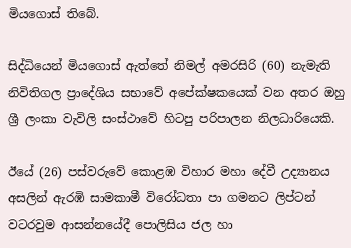මියගොස් තිබේ.

සිද්ධියෙන් මියගොස් ඇත්තේ නිමල් අමරසිරි (60) නැමැති නිවිතිගල ප්‍රාදේශිය සභාවේ අපේක්ෂකයෙක් වන අතර ඔහු ශ්‍රී ලංකා වැවිලි සංස්ථාවේ හිටපු පරිපාලන නිලධාරියෙකි.

ඊයේ (26) පස්වරුවේ කොළඹ විහාර මහා දේවී උද්‍යානය අසලින් ඇරඹි සාමකාමී විරෝධතා පා ගමනට ලිප්ටන් වටරවුම ආසන්නයේදී පොලිසිය ජල හා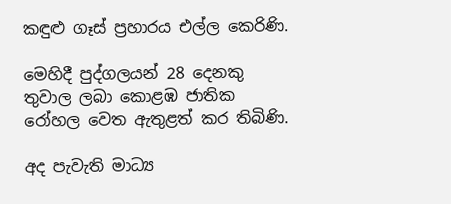කඳුළු ගෑස් ප්‍රහාරය එල්ල කෙරිණි.

මෙහිදී පුද්ගලයන් 28 දෙනකු තුවාල ලබා කොළඹ ජාතික රෝහල වෙත ඇතුළත් කර තිබිණි.

අද පැවැති මාධ්‍ය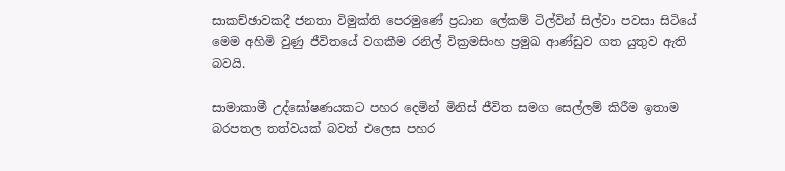සාකච්ඡාවකදී ජනතා විමුක්ති පෙරමුණේ ප්‍රධාන ලේකම් ටිල්වින් සිල්වා පවසා සිටියේ මෙම අහිමි වුණු ජීවිතයේ වගකීම රනිල් වික්‍රමසිංහ ප්‍රමුඛ ආණ්ඩුව ගත යුතුව ඇති බවයි.

සාමාකාමී උද්ඝෝෂණයකට පහර දෙමින් මිනිස් ජීවිත සමග සෙල්ලම් කිරීම ඉතාම බරපතල තත්වයක් බවත් එලෙස පහර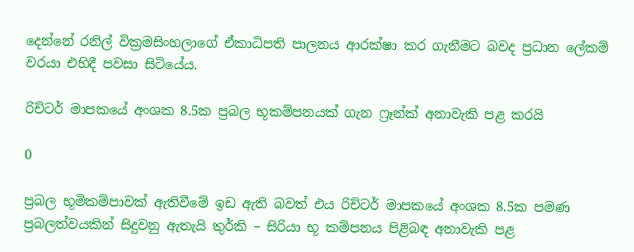දෙන්නේ රනිල් වික්‍රමසිංහලාගේ ඒකාධිපති පාලනය ආරක්ෂා කර ගැනීමට බවද ප්‍රධාන ලේකම් වරයා එහිදී පවසා සිටියේය.

රිච්ටර් මාපකයේ අංශක 8.5ක ප්‍රබල භූකම්පනයක් ගැන ෆ්‍රෑන්ක් අනාවැකි පළ කරයි

0

ප්‍රබල භූමිකම්පාවක් ඇතිවීමේ ඉඩ ඇති බවත් එය රිච්ටර් මාපකයේ අංශක 8.5ක පමණ ප්‍රබලත්වයකින් සිදුවනු ඇතැයි තුර්කි – සිරියා භූ කම්පනය පිළිබඳ අනාවැකි පළ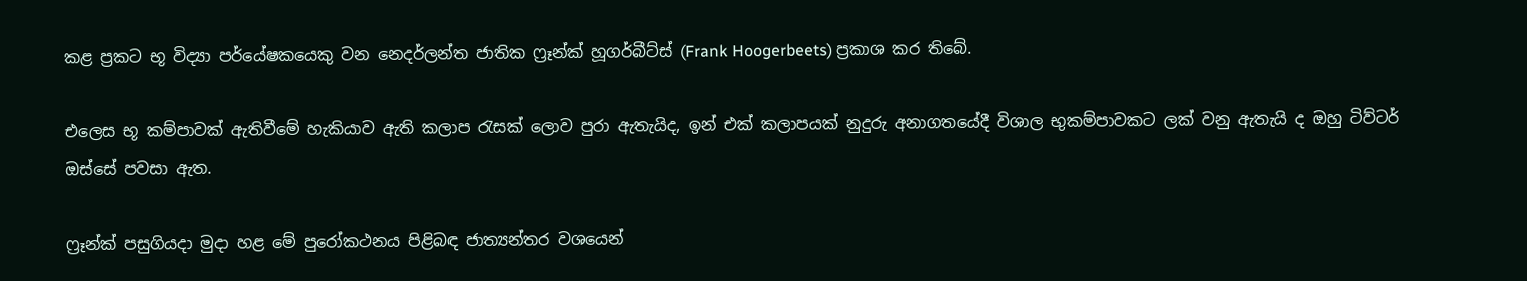කළ ප්‍රකට භූ විද්‍යා පර්යේෂකයෙකු වන නෙදර්ලන්ත ජාතික ෆ්‍රෑන්ක් හූගර්බීට්ස් (Frank Hoogerbeets) ප්‍රකාශ කර තිබේ.

එලෙස භූ කම්පාවක් ඇතිවීමේ හැකියාව ඇති කලාප රැසක් ලොව පුරා ඇතැයිද, ඉන් එක් කලාපයක් නුදුරු අනාගතයේදී විශාල භුකම්පාවකට ලක් වනු ඇතැයි ද ඔහු ටිව්ටර් ඔස්සේ පවසා ඇත.

ෆ්‍රෑන්ක් පසුගියදා මුදා හළ මේ පුරෝකථනය පිළිබඳ ජාත්‍යන්තර වශයෙන්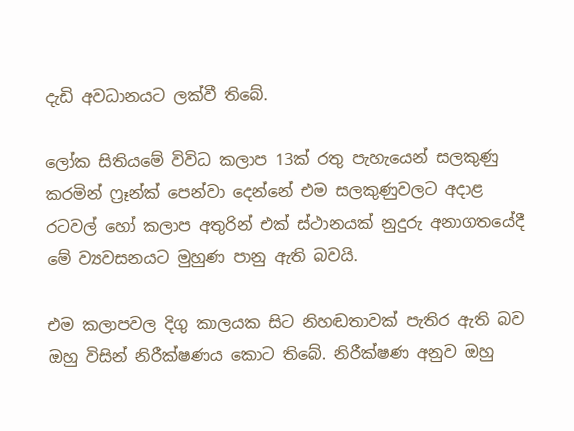දැඩි අවධානයට ලක්වී තිබේ.

ලෝක සිතියමේ විවිධ කලාප 13ක් රතු පැහැයෙන් සලකුණු කරමින් ෆ්‍රෑන්ක් පෙන්වා දෙන්නේ එම සලකුණුවලට අදාළ රටවල් හෝ කලාප අතුරින් එක් ස්ථානයක් නුදුරු අනාගතයේදී මේ ව්‍යවසනයට මුහුණ පානු ඇති බවයි.

එම කලාපවල දිගු කාලයක සිට නිහඬතාවක් පැතිර ඇති බව ඔහු විසින් නිරීක්ෂණය කොට තිබේ. නිරීක්ෂණ අනුව ඔහු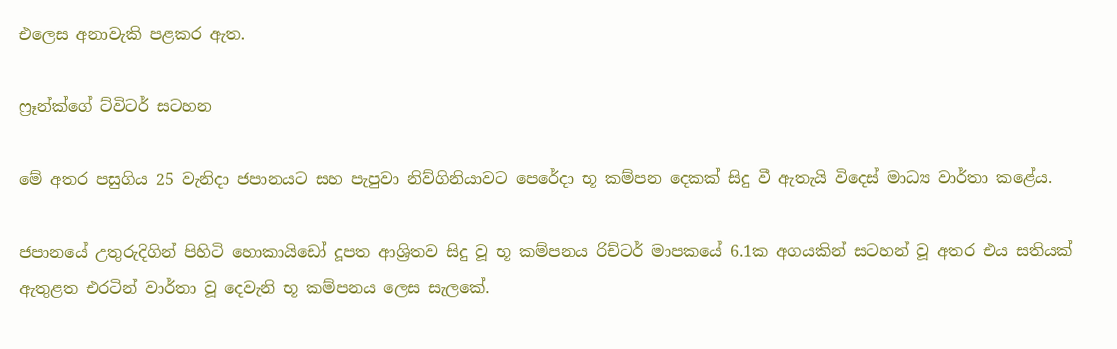එලෙස අනාවැකි පළකර ඇත.

ෆ්‍රෑන්ක්ගේ ට්විටර් සටහන

මේ අතර පසුගිය 25 වැනිදා ජපානයට සහ පැපුවා නිව්ගිනියාවට පෙරේදා භූ කම්පන දෙකක් සිදු වී ඇතැයි විදෙස් මාධ්‍ය වාර්තා කළේය.

ජපානයේ උතුරුදිගින් පිහිටි හොකායිඩෝ දූපත ආශ්‍රිතව සිදු වූ භූ කම්පනය රිච්ටර් මාපකයේ 6.1ක අගයකින් සටහන් වූ අතර එය සතියක් ඇතුළත එරටින් වාර්තා වූ දෙවැනි භූ කම්පනය ලෙස සැලකේ.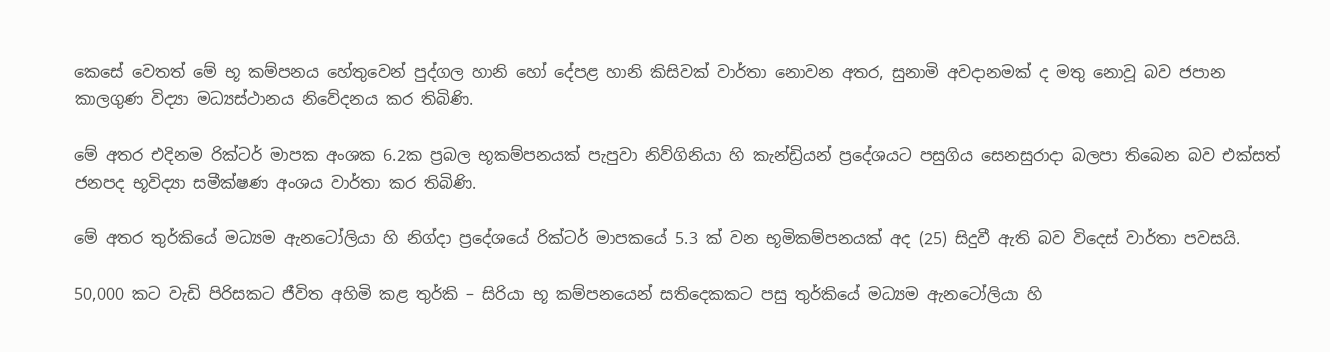කෙසේ වෙතත් මේ භූ කම්පනය හේතුවෙන් පුද්ගල හානි හෝ දේපළ හානි කිසිවක් වාර්තා නොවන අතර, සුනාමි අවදානමක් ද මතු නොවූ බව ජපාන කාලගුණ විද්‍යා මධ්‍යස්ථානය නිවේදනය කර තිබිණි.

මේ අතර එදිනම රික්ටර් මාපක අංශක 6.2ක ප්‍රබල භූකම්පනයක් පැපුවා නිව්ගිනියා හි කැන්ඩ්‍රියන් ප්‍රදේශයට පසුගිය සෙනසුරාදා බලපා තිබෙන බව එක්සත් ජනපද භූවිද්‍යා සමීක්ෂණ අංශය වාර්තා කර තිබිණි.

මේ අතර තුර්කියේ මධ්‍යම ඇනටෝලියා හි නිග්දා ප්‍රදේශයේ රික්ටර් මාපකයේ 5.3 ක් වන භූමිකම්පනයක් අද (25) සිදුවී ඇති බව විදෙස් වාර්තා පවසයි.

50,000 කට වැඩි පිරිසකට ජීවිත අහිමි කළ තුර්කි – සිරියා භූ කම්පනයෙන් සතිදෙකකට පසු තුර්කියේ මධ්‍යම ඇනටෝලියා හි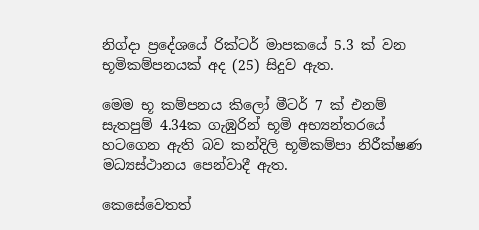නිග්දා ප්‍රදේශයේ රික්ටර් මාපකයේ 5.3 ක් වන භූමිකම්පනයක් අද (25) සිදුව ඇත.

මෙම භූ කම්පනය කිලෝ මීටර් 7 ක් එනම් සැතපුම් 4.34ක ගැඹුරින් භූමි අභ්‍යන්තරයේ හටගෙන ඇති බව කන්දිලි භූමිකම්පා නිරීක්ෂණ මධ්‍යස්ථානය පෙන්වාදී ඇත.

කෙසේවෙතත්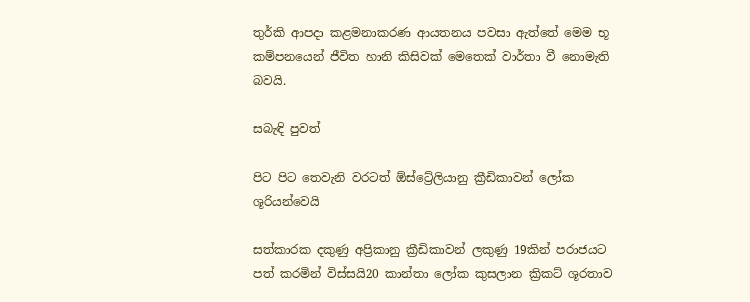තුර්කි ආපදා කළමනාකරණ ආයතනය පවසා ඇත්තේ මෙම භූ කම්පනයෙන් ජීවිත හානි කිසිවක් මෙතෙක් වාර්තා වී නොමැති බවයි.

සබැඳි පුවත්

පිට පිට තෙවැනි වරටත් ඕස්ට්‍රේලියානු ක්‍රීඩිකාවන් ලෝක ශූරියන්වෙයි

සත්කාරක දකුණු අප්‍රිකානු ක්‍රීඩිකාවන් ලකුණු 19කින් පරාජයට පත් කරමින් විස්සයි20 කාන්තා ලෝක කුසලාන ක්‍රිකට් ශූරතාව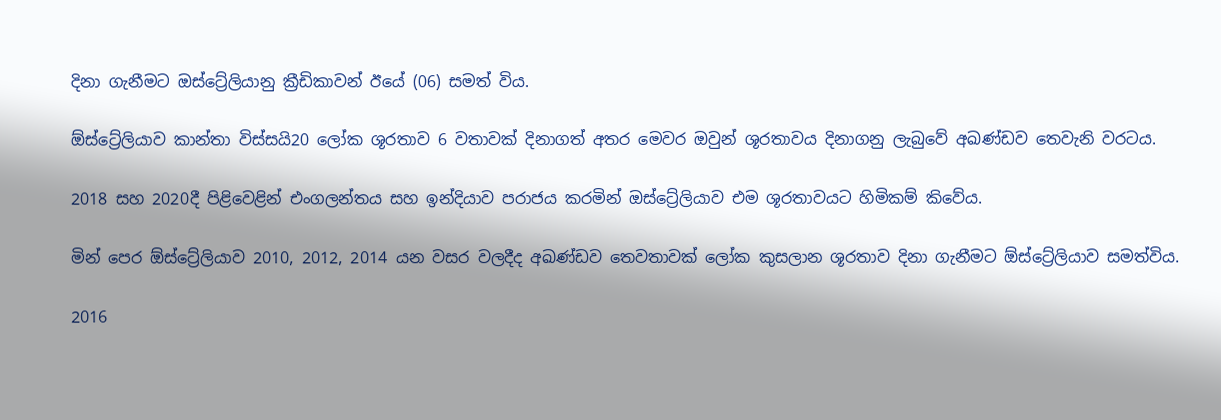දිනා ගැනීමට ඔස්ට්‍රේලියානු ක්‍රීඩිකාවන් ඊයේ (06) සමත් විය.

ඕස්ට්‍රේලියාව කාන්තා විස්සයි20 ලෝක ශූරතාව 6 වතාවක් දිනාගත් අතර මෙවර ඔවුන් ශූරතාවය දිනාගනු ලැබුවේ අඛණ්ඩව තෙවැනි වරටය.

2018 සහ 2020දී පිළිවෙළින් එංගලන්තය සහ ඉන්දියාව පරාජය කරමින් ඔස්ට්‍රේලියාව එම ශූරතාවයට හිමිකම් කිවේය.

මින් පෙර ඕස්ට්‍රේලියාව 2010, 2012, 2014 යන වසර වලදීද අඛණ්ඩව තෙවතාවක් ලෝක කුසලාන ශූරතාව දිනා ගැනීමට ඕස්ට්‍රේලියාව සමත්විය.

2016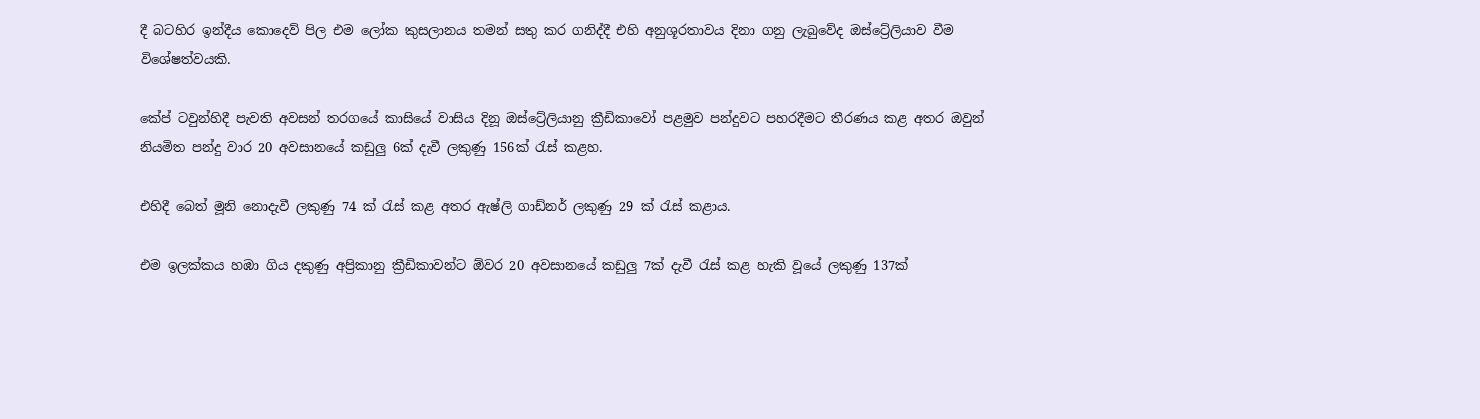දී බටහිර ඉන්දීය කොදෙව් පිල එම ලෝක කුසලානය තමන් සතු කර ගනිද්දී එහි අනුශූරතාවය දිනා ගනු ලැබුවේද ඔස්ට්‍රේලියාව වීම විශේෂත්වයකි.

කේප් ටවුන්හිදී පැවති අවසන් තරගයේ කාසියේ වාසිය දිනූ ඔස්ට්‍රේලියානු ක්‍රීඩිකාවෝ පළමුව පන්දුවට පහරදීමට තීරණය කළ අතර ඔවුන් නියමිත පන්දු වාර 20 අවසානයේ කඩුලු 6ක් දැවී ලකුණු 156ක් රැස් කළහ.

එහිදී බෙත් මූනි නොදැවී ලකුණු 74 ක් රැස් කළ අතර ඇෂ්ලි ගාඩ්නර් ලකුණු 29 ක් රැස් කළාය.

එම ඉලක්කය හඹා ගිය දකුණු අප්‍රිකානු ක්‍රීඩිකාවන්ට ඕවර 20 අවසානයේ කඩුලු 7ක් දැවී රැස් කළ හැකි වූයේ ලකුණු 137ක්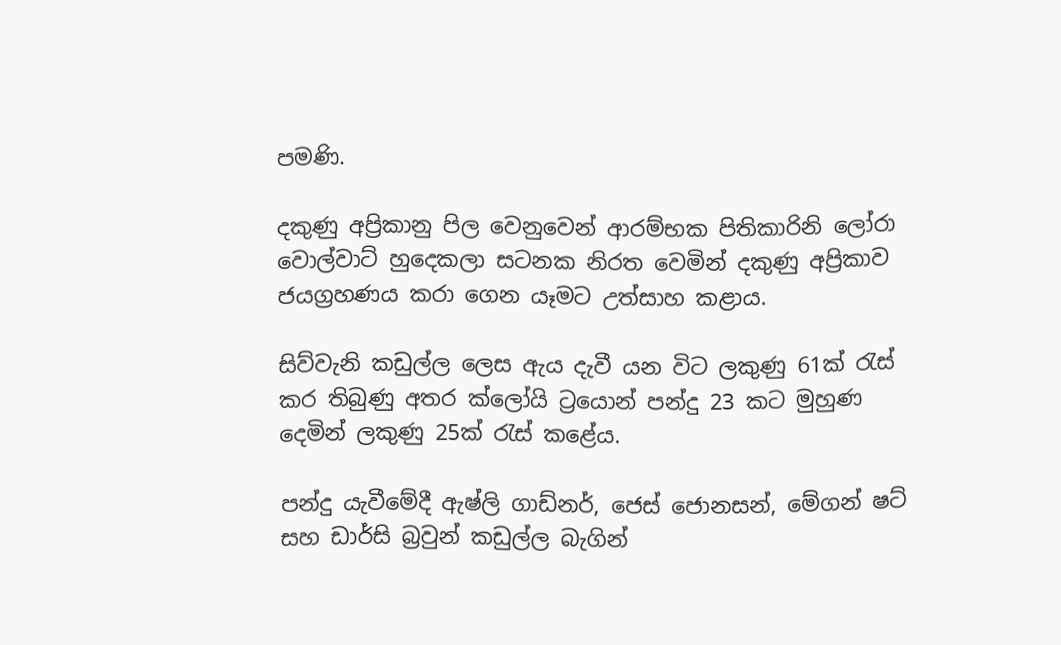පමණි.

දකුණු අප්‍රිකානු පිල වෙනුවෙන් ආරම්භක පිතිකාරිනි ලෝරා වොල්වාට් හුදෙකලා සටනක නිරත වෙමින් දකුණු අප්‍රිකාව ජයග්‍රහණය කරා ගෙන යෑමට උත්සාහ කළාය.

සිව්වැනි කඩුල්ල ලෙස ඇය දැවී යන විට ලකුණු 61ක් රැස් කර තිබුණු අතර ක්ලෝයි ට්‍රයොන් පන්දු 23 කට මුහුණ දෙමින් ලකුණු 25ක් රැස් කළේය.

පන්දු යැවීමේදී ඇෂ්ලි ගාඩ්නර්, ජෙස් ජොනසන්, මේගන් ෂට් සහ ඩාර්සි බ්‍රවුන් කඩුල්ල බැගින්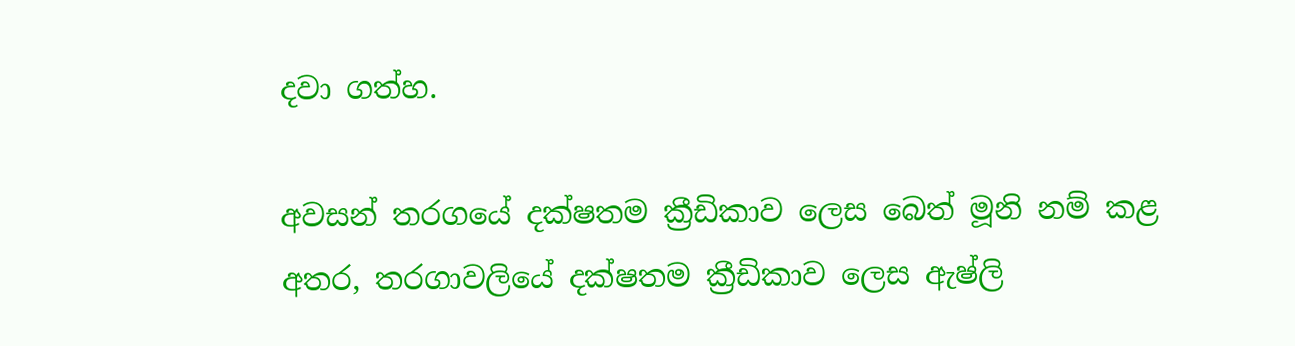දවා ගත්හ.

අවසන් තරගයේ දක්ෂතම ක්‍රීඩිකාව ලෙස බෙත් මූනි නම් කළ අතර, තරගාවලියේ දක්ෂතම ක්‍රීඩිකාව ලෙස ඇෂ්ලි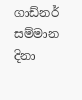ගාඩ්නර් සම්මාන දිනා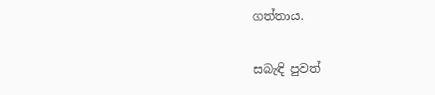ගත්තාය.

සබැඳි පුවත්